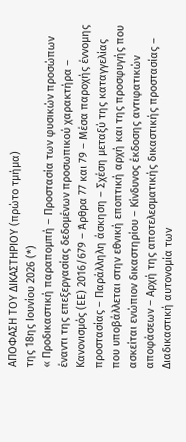ΑΠΟΦΑΣΗ ΤΟΥ ΔΙΚΑΣΤΗΡΙΟΥ (πρώτο τμήμα)
της 18ης Ιουνίου 2026 (*)
« Προδικαστική παραπομπή – Προστασία των φυσικών προσώπων έναντι της επεξεργασίας δεδομένων προσωπικού χαρακτήρα – Κανονισμός (ΕΕ) 2016/679 – Άρθρα 77 και 79 – Μέσα παροχής έννομης προστασίας – Παράλληλη άσκηση – Σχέση μεταξύ της καταγγελίας που υποβάλλεται στην εθνική εποπτική αρχή και της προσφυγής που ασκείται ενώπιον δικαστηρίου – Κίνδυνος έκδοσης αντιφατικών αποφάσεων – Αρχή της αποτελεσματικής δικαστικής προστασίας – Διαδικαστική αυτονομία των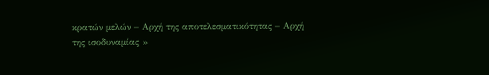κρατών μελών – Αρχή της αποτελεσματικότητας – Αρχή της ισοδυναμίας »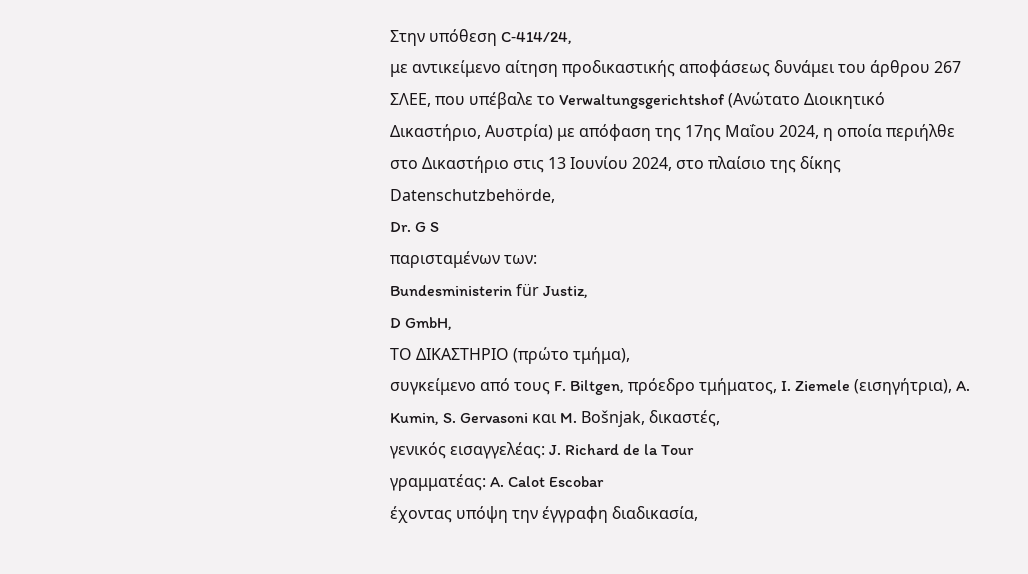Στην υπόθεση C‑414/24,
με αντικείμενο αίτηση προδικαστικής αποφάσεως δυνάμει του άρθρου 267 ΣΛΕΕ, που υπέβαλε το Verwaltungsgerichtshof (Ανώτατο Διοικητικό Δικαστήριο, Αυστρία) με απόφαση της 17ης Μαΐου 2024, η οποία περιήλθε στο Δικαστήριο στις 13 Ιουνίου 2024, στο πλαίσιο της δίκης
Datenschutzbehörde,
Dr. G S
παρισταμένων των:
Bundesministerin für Justiz,
D GmbH,
ΤΟ ΔΙΚΑΣΤΗΡΙΟ (πρώτο τμήμα),
συγκείμενο από τους F. Biltgen, πρόεδρο τμήματος, I. Ziemele (εισηγήτρια), A. Kumin, S. Gervasoni και M. Bošnjak, δικαστές,
γενικός εισαγγελέας: J. Richard de la Tour
γραμματέας: A. Calot Escobar
έχοντας υπόψη την έγγραφη διαδικασία,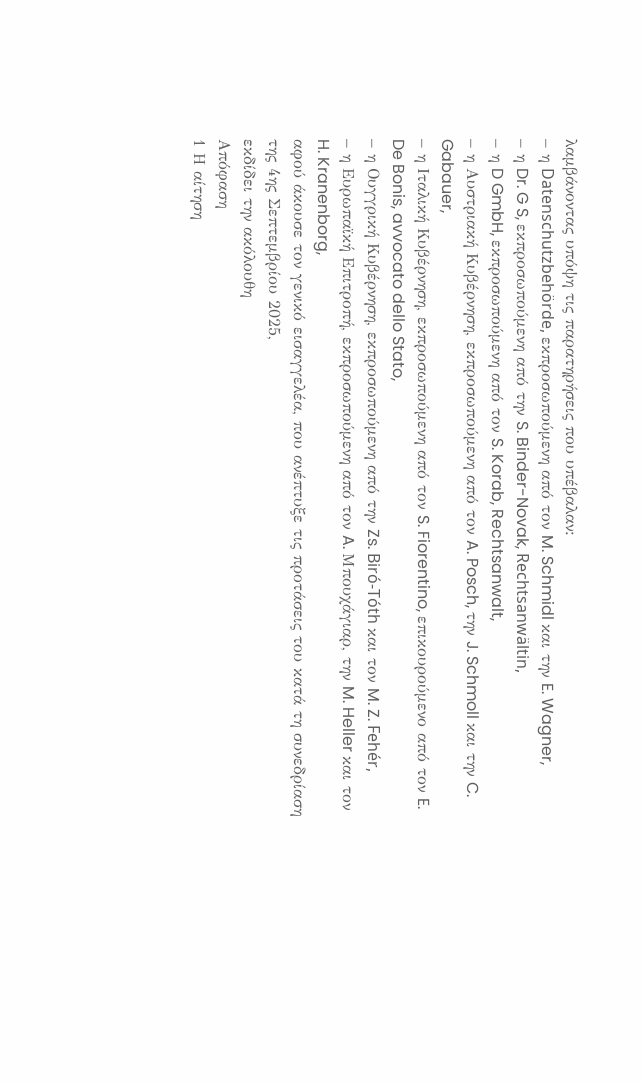λαμβάνοντας υπόψη τις παρατηρήσεις που υπέβαλαν:
– η Datenschutzbehörde, εκπροσωπούμενη από τον M. Schmidl και την E. Wagner,
– η Dr. G S, εκπροσωπούμενη από την S. Binder-Novak, Rechtsanwältin,
– η D GmbH, εκπροσωπούμενη από τον S. Korab, Rechtsanwalt,
– η Αυστριακή Κυβέρνηση, εκπροσωπούμενη από τον A. Posch, την J. Schmoll και την C. Gabauer,
– η Ιταλική Κυβέρνηση, εκπροσωπούμενη από τον S. Fiorentino, επικουρούμενο από τον E. De Bonis, avvocato dello Stato,
– η Ουγγρική Κυβέρνηση, εκπροσωπούμενη από την Zs. Biró-Tóth και τον M. Z. Fehér,
– η Ευρωπαϊκή Επιτροπή, εκπροσωπούμενη από τον A. Μπουχάγιαρ, την M. Heller και τον H. Kranenborg,
αφού άκουσε τον γενικό εισαγγελέα, που ανέπτυξε τις προτάσεις του κατά τη συνεδρίαση της 4ης Σεπτεμβρίου 2025,
εκδίδει την ακόλουθη
Απόφαση
1 Η αίτηση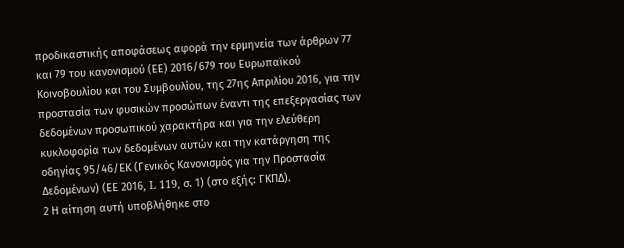προδικαστικής αποφάσεως αφορά την ερμηνεία των άρθρων 77 και 79 του κανονισμού (ΕΕ) 2016/679 του Ευρωπαϊκού Κοινοβουλίου και του Συμβουλίου, της 27ης Απριλίου 2016, για την προστασία των φυσικών προσώπων έναντι της επεξεργασίας των δεδομένων προσωπικού χαρακτήρα και για την ελεύθερη κυκλοφορία των δεδομένων αυτών και την κατάργηση της οδηγίας 95/46/ΕΚ (Γενικός Κανονισμός για την Προστασία Δεδομένων) (ΕΕ 2016, L 119, σ. 1) (στο εξής: ΓΚΠΔ).
2 Η αίτηση αυτή υποβλήθηκε στο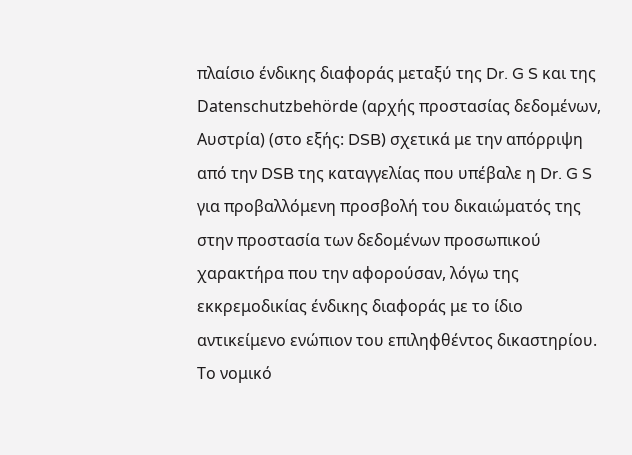πλαίσιο ένδικης διαφοράς μεταξύ της Dr. G S και της Datenschutzbehörde (αρχής προστασίας δεδομένων, Αυστρία) (στο εξής: DSB) σχετικά με την απόρριψη από την DSB της καταγγελίας που υπέβαλε η Dr. G S για προβαλλόμενη προσβολή του δικαιώματός της στην προστασία των δεδομένων προσωπικού χαρακτήρα που την αφορούσαν, λόγω της εκκρεμοδικίας ένδικης διαφοράς με το ίδιο αντικείμενο ενώπιον του επιληφθέντος δικαστηρίου.
Το νομικό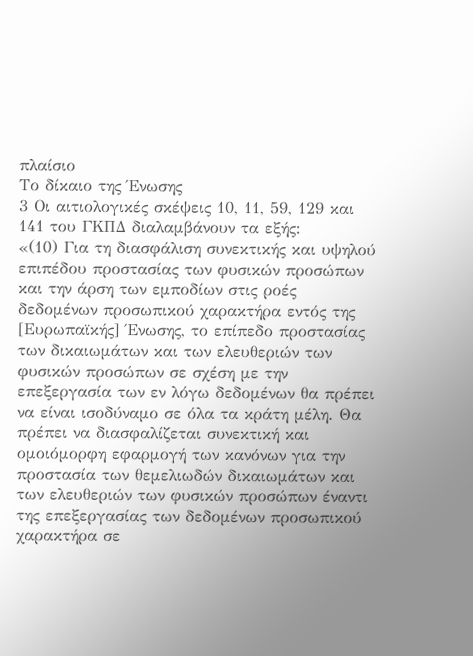πλαίσιο
Το δίκαιο της Ένωσης
3 Οι αιτιολογικές σκέψεις 10, 11, 59, 129 και 141 του ΓΚΠΔ διαλαμβάνουν τα εξής:
«(10) Για τη διασφάλιση συνεκτικής και υψηλού επιπέδου προστασίας των φυσικών προσώπων και την άρση των εμποδίων στις ροές δεδομένων προσωπικού χαρακτήρα εντός της [Ευρωπαϊκής] Ένωσης, το επίπεδο προστασίας των δικαιωμάτων και των ελευθεριών των φυσικών προσώπων σε σχέση με την επεξεργασία των εν λόγω δεδομένων θα πρέπει να είναι ισοδύναμο σε όλα τα κράτη μέλη. Θα πρέπει να διασφαλίζεται συνεκτική και ομοιόμορφη εφαρμογή των κανόνων για την προστασία των θεμελιωδών δικαιωμάτων και των ελευθεριών των φυσικών προσώπων έναντι της επεξεργασίας των δεδομένων προσωπικού χαρακτήρα σε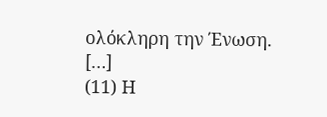ολόκληρη την Ένωση. […]
(11) Η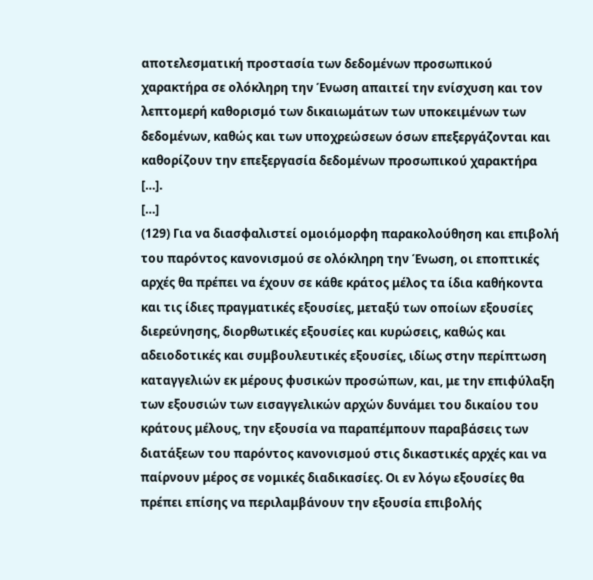αποτελεσματική προστασία των δεδομένων προσωπικού χαρακτήρα σε ολόκληρη την Ένωση απαιτεί την ενίσχυση και τον λεπτομερή καθορισμό των δικαιωμάτων των υποκειμένων των δεδομένων, καθώς και των υποχρεώσεων όσων επεξεργάζονται και καθορίζουν την επεξεργασία δεδομένων προσωπικού χαρακτήρα […].
[…]
(129) Για να διασφαλιστεί ομοιόμορφη παρακολούθηση και επιβολή του παρόντος κανονισμού σε ολόκληρη την Ένωση, οι εποπτικές αρχές θα πρέπει να έχουν σε κάθε κράτος μέλος τα ίδια καθήκοντα και τις ίδιες πραγματικές εξουσίες, μεταξύ των οποίων εξουσίες διερεύνησης, διορθωτικές εξουσίες και κυρώσεις, καθώς και αδειοδοτικές και συμβουλευτικές εξουσίες, ιδίως στην περίπτωση καταγγελιών εκ μέρους φυσικών προσώπων, και, με την επιφύλαξη των εξουσιών των εισαγγελικών αρχών δυνάμει του δικαίου του κράτους μέλους, την εξουσία να παραπέμπουν παραβάσεις των διατάξεων του παρόντος κανονισμού στις δικαστικές αρχές και να παίρνουν μέρος σε νομικές διαδικασίες. Οι εν λόγω εξουσίες θα πρέπει επίσης να περιλαμβάνουν την εξουσία επιβολής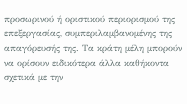προσωρινού ή οριστικού περιορισμού της επεξεργασίας, συμπεριλαμβανομένης της απαγόρευσής της. Τα κράτη μέλη μπορούν να ορίσουν ειδικότερα άλλα καθήκοντα σχετικά με την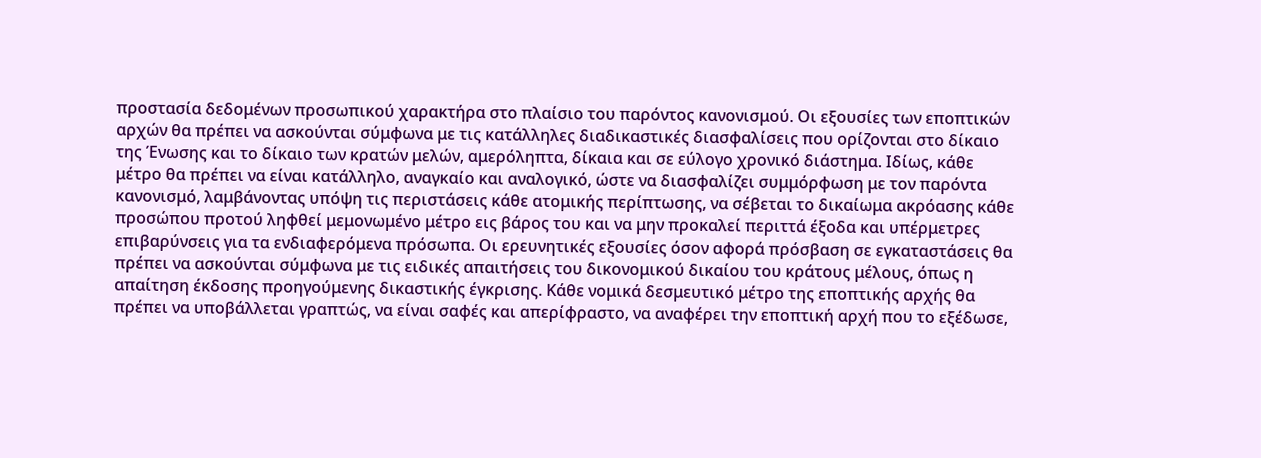προστασία δεδομένων προσωπικού χαρακτήρα στο πλαίσιο του παρόντος κανονισμού. Οι εξουσίες των εποπτικών αρχών θα πρέπει να ασκούνται σύμφωνα με τις κατάλληλες διαδικαστικές διασφαλίσεις που ορίζονται στο δίκαιο της Ένωσης και το δίκαιο των κρατών μελών, αμερόληπτα, δίκαια και σε εύλογο χρονικό διάστημα. Ιδίως, κάθε μέτρο θα πρέπει να είναι κατάλληλο, αναγκαίο και αναλογικό, ώστε να διασφαλίζει συμμόρφωση με τον παρόντα κανονισμό, λαμβάνοντας υπόψη τις περιστάσεις κάθε ατομικής περίπτωσης, να σέβεται το δικαίωμα ακρόασης κάθε προσώπου προτού ληφθεί μεμονωμένο μέτρο εις βάρος του και να μην προκαλεί περιττά έξοδα και υπέρμετρες επιβαρύνσεις για τα ενδιαφερόμενα πρόσωπα. Οι ερευνητικές εξουσίες όσον αφορά πρόσβαση σε εγκαταστάσεις θα πρέπει να ασκούνται σύμφωνα με τις ειδικές απαιτήσεις του δικονομικού δικαίου του κράτους μέλους, όπως η απαίτηση έκδοσης προηγούμενης δικαστικής έγκρισης. Κάθε νομικά δεσμευτικό μέτρο της εποπτικής αρχής θα πρέπει να υποβάλλεται γραπτώς, να είναι σαφές και απερίφραστο, να αναφέρει την εποπτική αρχή που το εξέδωσε,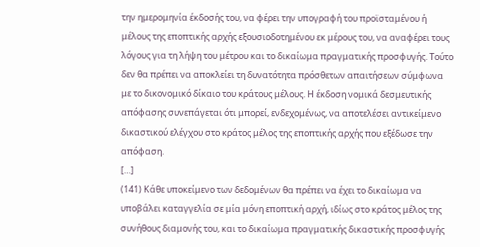την ημερομηνία έκδοσής του, να φέρει την υπογραφή του προϊσταμένου ή μέλους της εποπτικής αρχής εξουσιοδοτημένου εκ μέρους του, να αναφέρει τους λόγους για τη λήψη του μέτρου και το δικαίωμα πραγματικής προσφυγής. Τούτο δεν θα πρέπει να αποκλείει τη δυνατότητα πρόσθετων απαιτήσεων σύμφωνα με το δικονομικό δίκαιο του κράτους μέλους. Η έκδοση νομικά δεσμευτικής απόφασης συνεπάγεται ότι μπορεί, ενδεχομένως, να αποτελέσει αντικείμενο δικαστικού ελέγχου στο κράτος μέλος της εποπτικής αρχής που εξέδωσε την απόφαση.
[…]
(141) Κάθε υποκείμενο των δεδομένων θα πρέπει να έχει το δικαίωμα να υποβάλει καταγγελία σε μία μόνη εποπτική αρχή, ιδίως στο κράτος μέλος της συνήθους διαμονής του, και το δικαίωμα πραγματικής δικαστικής προσφυγής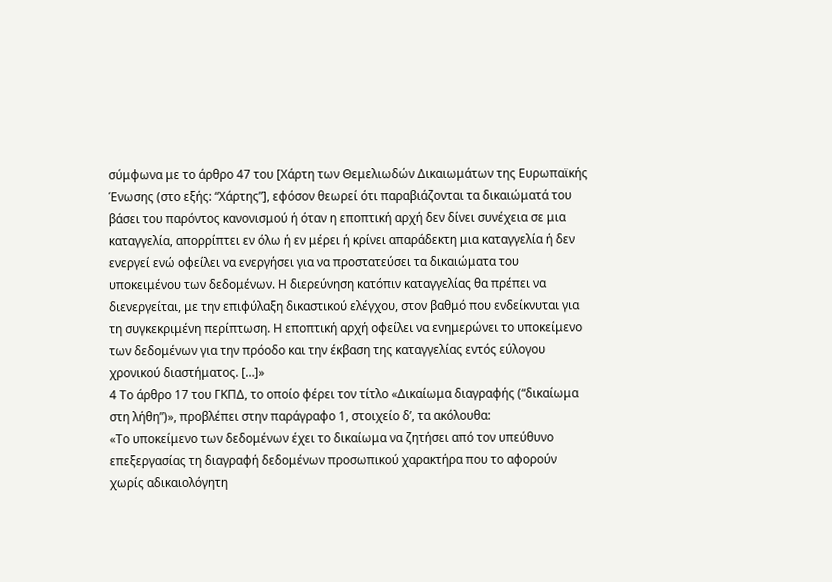σύμφωνα με το άρθρο 47 του [Χάρτη των Θεμελιωδών Δικαιωμάτων της Ευρωπαϊκής Ένωσης (στο εξής: “Χάρτης”], εφόσον θεωρεί ότι παραβιάζονται τα δικαιώματά του βάσει του παρόντος κανονισμού ή όταν η εποπτική αρχή δεν δίνει συνέχεια σε μια καταγγελία, απορρίπτει εν όλω ή εν μέρει ή κρίνει απαράδεκτη μια καταγγελία ή δεν ενεργεί ενώ οφείλει να ενεργήσει για να προστατεύσει τα δικαιώματα του υποκειμένου των δεδομένων. Η διερεύνηση κατόπιν καταγγελίας θα πρέπει να διενεργείται, με την επιφύλαξη δικαστικού ελέγχου, στον βαθμό που ενδείκνυται για τη συγκεκριμένη περίπτωση. Η εποπτική αρχή οφείλει να ενημερώνει το υποκείμενο των δεδομένων για την πρόοδο και την έκβαση της καταγγελίας εντός εύλογου χρονικού διαστήματος. […]»
4 Το άρθρο 17 του ΓΚΠΔ, το οποίο φέρει τον τίτλο «Δικαίωμα διαγραφής (“δικαίωμα στη λήθη”)», προβλέπει στην παράγραφο 1, στοιχείο δʹ, τα ακόλουθα:
«Το υποκείμενο των δεδομένων έχει το δικαίωμα να ζητήσει από τον υπεύθυνο επεξεργασίας τη διαγραφή δεδομένων προσωπικού χαρακτήρα που το αφορούν χωρίς αδικαιολόγητη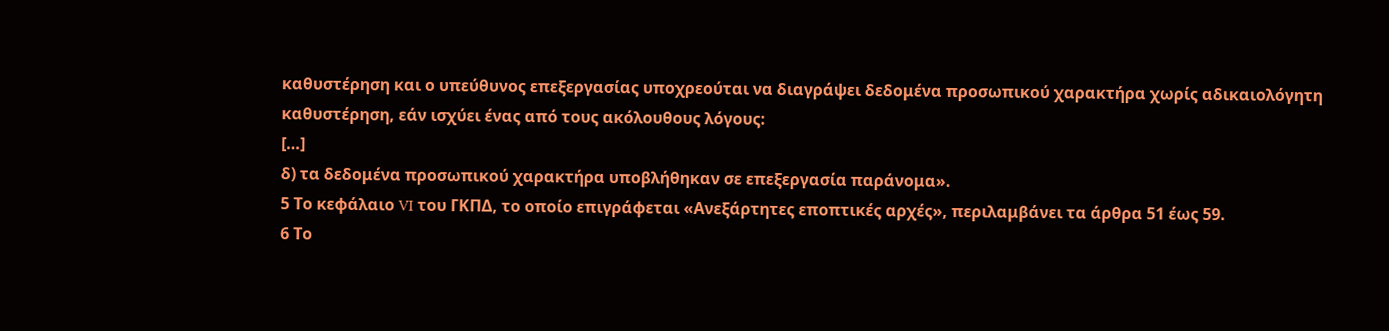καθυστέρηση και ο υπεύθυνος επεξεργασίας υποχρεούται να διαγράψει δεδομένα προσωπικού χαρακτήρα χωρίς αδικαιολόγητη καθυστέρηση, εάν ισχύει ένας από τους ακόλουθους λόγους:
[…]
δ) τα δεδομένα προσωπικού χαρακτήρα υποβλήθηκαν σε επεξεργασία παράνομα».
5 Το κεφάλαιο VI του ΓΚΠΔ, το οποίο επιγράφεται «Ανεξάρτητες εποπτικές αρχές», περιλαμβάνει τα άρθρα 51 έως 59.
6 Το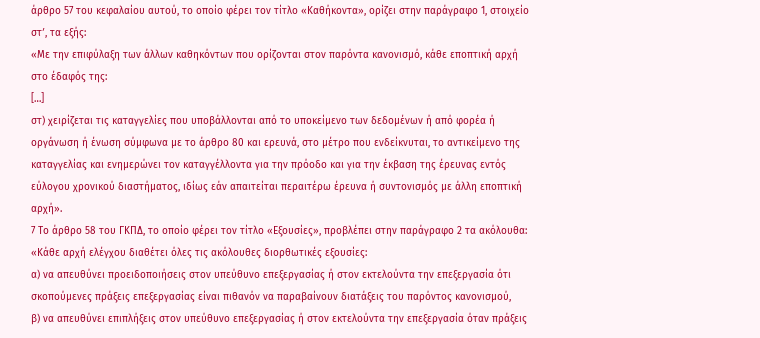άρθρο 57 του κεφαλαίου αυτού, το οποίο φέρει τον τίτλο «Καθήκοντα», ορίζει στην παράγραφο 1, στοιχείο στʹ, τα εξής:
«Με την επιφύλαξη των άλλων καθηκόντων που ορίζονται στον παρόντα κανονισμό, κάθε εποπτική αρχή στο έδαφός της:
[…]
στ) χειρίζεται τις καταγγελίες που υποβάλλονται από το υποκείμενο των δεδομένων ή από φορέα ή οργάνωση ή ένωση σύμφωνα με το άρθρο 80 και ερευνά, στο μέτρο που ενδείκνυται, το αντικείμενο της καταγγελίας και ενημερώνει τον καταγγέλλοντα για την πρόοδο και για την έκβαση της έρευνας εντός εύλογου χρονικού διαστήματος, ιδίως εάν απαιτείται περαιτέρω έρευνα ή συντονισμός με άλλη εποπτική αρχή».
7 Το άρθρο 58 του ΓΚΠΔ, το οποίο φέρει τον τίτλο «Εξουσίες», προβλέπει στην παράγραφο 2 τα ακόλουθα:
«Κάθε αρχή ελέγχου διαθέτει όλες τις ακόλουθες διορθωτικές εξουσίες:
α) να απευθύνει προειδοποιήσεις στον υπεύθυνο επεξεργασίας ή στον εκτελούντα την επεξεργασία ότι σκοπούμενες πράξεις επεξεργασίας είναι πιθανόν να παραβαίνουν διατάξεις του παρόντος κανονισμού,
β) να απευθύνει επιπλήξεις στον υπεύθυνο επεξεργασίας ή στον εκτελούντα την επεξεργασία όταν πράξεις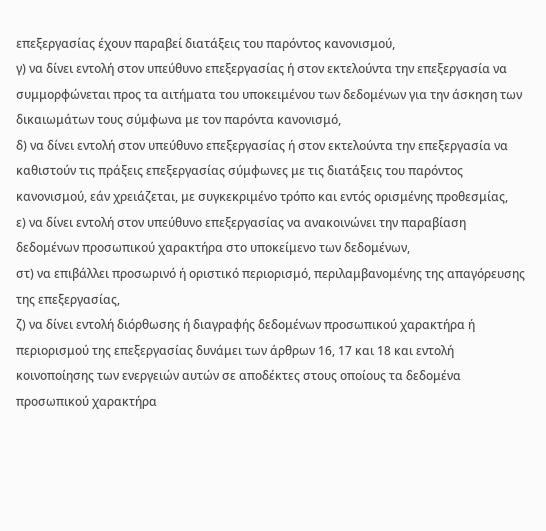επεξεργασίας έχουν παραβεί διατάξεις του παρόντος κανονισμού,
γ) να δίνει εντολή στον υπεύθυνο επεξεργασίας ή στον εκτελούντα την επεξεργασία να συμμορφώνεται προς τα αιτήματα του υποκειμένου των δεδομένων για την άσκηση των δικαιωμάτων τους σύμφωνα με τον παρόντα κανονισμό,
δ) να δίνει εντολή στον υπεύθυνο επεξεργασίας ή στον εκτελούντα την επεξεργασία να καθιστούν τις πράξεις επεξεργασίας σύμφωνες με τις διατάξεις του παρόντος κανονισμού, εάν χρειάζεται, με συγκεκριμένο τρόπο και εντός ορισμένης προθεσμίας,
ε) να δίνει εντολή στον υπεύθυνο επεξεργασίας να ανακοινώνει την παραβίαση δεδομένων προσωπικού χαρακτήρα στο υποκείμενο των δεδομένων,
στ) να επιβάλλει προσωρινό ή οριστικό περιορισμό, περιλαμβανομένης της απαγόρευσης της επεξεργασίας,
ζ) να δίνει εντολή διόρθωσης ή διαγραφής δεδομένων προσωπικού χαρακτήρα ή περιορισμού της επεξεργασίας δυνάμει των άρθρων 16, 17 και 18 και εντολή κοινοποίησης των ενεργειών αυτών σε αποδέκτες στους οποίους τα δεδομένα προσωπικού χαρακτήρα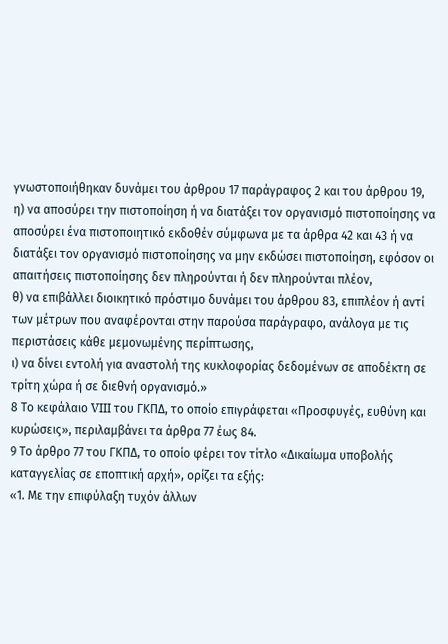γνωστοποιήθηκαν δυνάμει του άρθρου 17 παράγραφος 2 και του άρθρου 19,
η) να αποσύρει την πιστοποίηση ή να διατάξει τον οργανισμό πιστοποίησης να αποσύρει ένα πιστοποιητικό εκδοθέν σύμφωνα με τα άρθρα 42 και 43 ή να διατάξει τον οργανισμό πιστοποίησης να μην εκδώσει πιστοποίηση, εφόσον οι απαιτήσεις πιστοποίησης δεν πληρούνται ή δεν πληρούνται πλέον,
θ) να επιβάλλει διοικητικό πρόστιμο δυνάμει του άρθρου 83, επιπλέον ή αντί των μέτρων που αναφέρονται στην παρούσα παράγραφο, ανάλογα με τις περιστάσεις κάθε μεμονωμένης περίπτωσης,
ι) να δίνει εντολή για αναστολή της κυκλοφορίας δεδομένων σε αποδέκτη σε τρίτη χώρα ή σε διεθνή οργανισμό.»
8 Το κεφάλαιο VIII του ΓΚΠΔ, το οποίο επιγράφεται «Προσφυγές, ευθύνη και κυρώσεις», περιλαμβάνει τα άρθρα 77 έως 84.
9 Το άρθρο 77 του ΓΚΠΔ, το οποίο φέρει τον τίτλο «Δικαίωμα υποβολής καταγγελίας σε εποπτική αρχή», ορίζει τα εξής:
«1. Με την επιφύλαξη τυχόν άλλων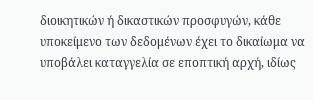διοικητικών ή δικαστικών προσφυγών, κάθε υποκείμενο των δεδομένων έχει το δικαίωμα να υποβάλει καταγγελία σε εποπτική αρχή, ιδίως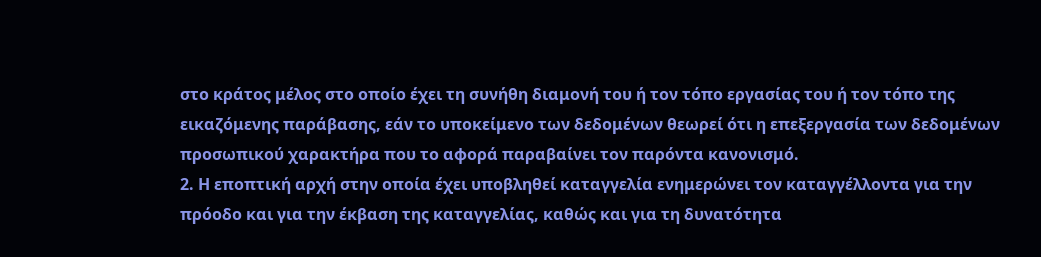στο κράτος μέλος στο οποίο έχει τη συνήθη διαμονή του ή τον τόπο εργασίας του ή τον τόπο της εικαζόμενης παράβασης, εάν το υποκείμενο των δεδομένων θεωρεί ότι η επεξεργασία των δεδομένων προσωπικού χαρακτήρα που το αφορά παραβαίνει τον παρόντα κανονισμό.
2. Η εποπτική αρχή στην οποία έχει υποβληθεί καταγγελία ενημερώνει τον καταγγέλλοντα για την πρόοδο και για την έκβαση της καταγγελίας, καθώς και για τη δυνατότητα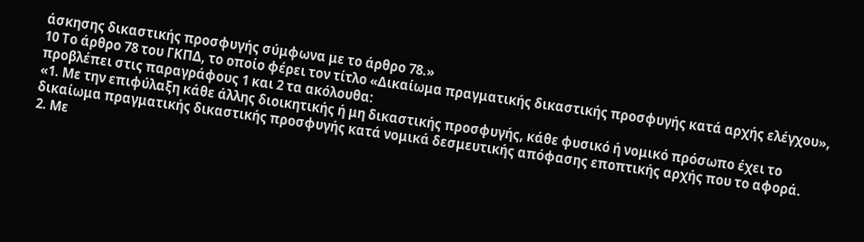άσκησης δικαστικής προσφυγής σύμφωνα με το άρθρο 78.»
10 Το άρθρο 78 του ΓΚΠΔ, το οποίο φέρει τον τίτλο «Δικαίωμα πραγματικής δικαστικής προσφυγής κατά αρχής ελέγχου», προβλέπει στις παραγράφους 1 και 2 τα ακόλουθα:
«1. Με την επιφύλαξη κάθε άλλης διοικητικής ή μη δικαστικής προσφυγής, κάθε φυσικό ή νομικό πρόσωπο έχει το δικαίωμα πραγματικής δικαστικής προσφυγής κατά νομικά δεσμευτικής απόφασης εποπτικής αρχής που το αφορά.
2. Με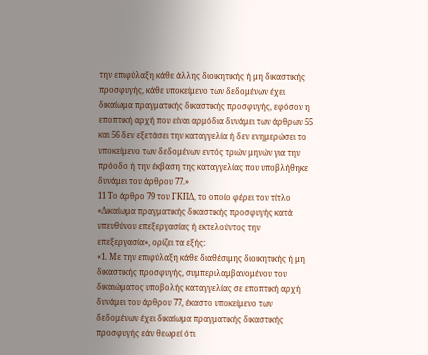την επιφύλαξη κάθε άλλης διοικητικής ή μη δικαστικής προσφυγής, κάθε υποκείμενο των δεδομένων έχει δικαίωμα πραγματικής δικαστικής προσφυγής, εφόσον η εποπτική αρχή που είναι αρμόδια δυνάμει των άρθρων 55 και 56 δεν εξετάσει την καταγγελία ή δεν ενημερώσει το υποκείμενο των δεδομένων εντός τριών μηνών για την πρόοδο ή την έκβαση της καταγγελίας που υποβλήθηκε δυνάμει του άρθρου 77.»
11 Το άρθρο 79 του ΓΚΠΔ, το οποίο φέρει τον τίτλο «Δικαίωμα πραγματικής δικαστικής προσφυγής κατά υπευθύνου επεξεργασίας ή εκτελούντος την επεξεργασία», ορίζει τα εξής:
«1. Με την επιφύλαξη κάθε διαθέσιμης διοικητικής ή μη δικαστικής προσφυγής, συμπεριλαμβανομένου του δικαιώματος υποβολής καταγγελίας σε εποπτική αρχή δυνάμει του άρθρου 77, έκαστο υποκείμενο των δεδομένων έχει δικαίωμα πραγματικής δικαστικής προσφυγής εάν θεωρεί ότι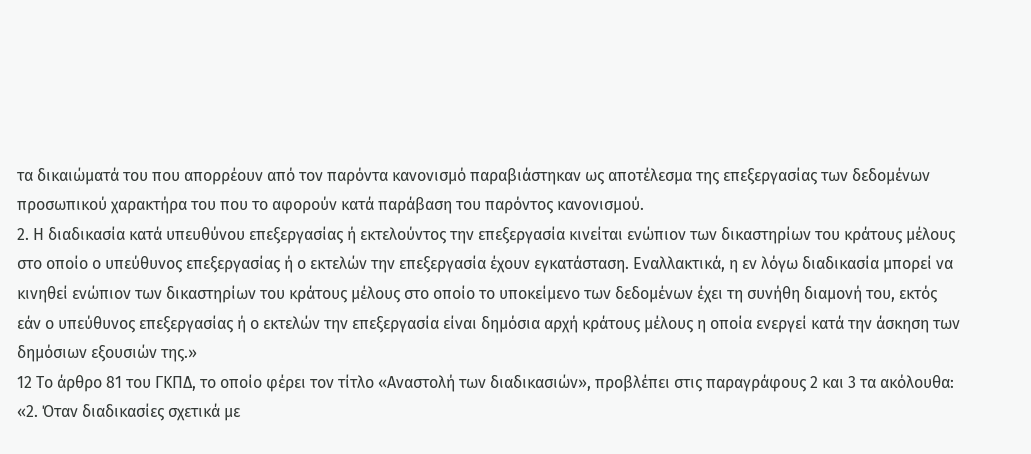τα δικαιώματά του που απορρέουν από τον παρόντα κανονισμό παραβιάστηκαν ως αποτέλεσμα της επεξεργασίας των δεδομένων προσωπικού χαρακτήρα του που το αφορούν κατά παράβαση του παρόντος κανονισμού.
2. Η διαδικασία κατά υπευθύνου επεξεργασίας ή εκτελούντος την επεξεργασία κινείται ενώπιον των δικαστηρίων του κράτους μέλους στο οποίο ο υπεύθυνος επεξεργασίας ή ο εκτελών την επεξεργασία έχουν εγκατάσταση. Εναλλακτικά, η εν λόγω διαδικασία μπορεί να κινηθεί ενώπιον των δικαστηρίων του κράτους μέλους στο οποίο το υποκείμενο των δεδομένων έχει τη συνήθη διαμονή του, εκτός εάν ο υπεύθυνος επεξεργασίας ή ο εκτελών την επεξεργασία είναι δημόσια αρχή κράτους μέλους η οποία ενεργεί κατά την άσκηση των δημόσιων εξουσιών της.»
12 Το άρθρο 81 του ΓΚΠΔ, το οποίο φέρει τον τίτλο «Αναστολή των διαδικασιών», προβλέπει στις παραγράφους 2 και 3 τα ακόλουθα:
«2. Όταν διαδικασίες σχετικά με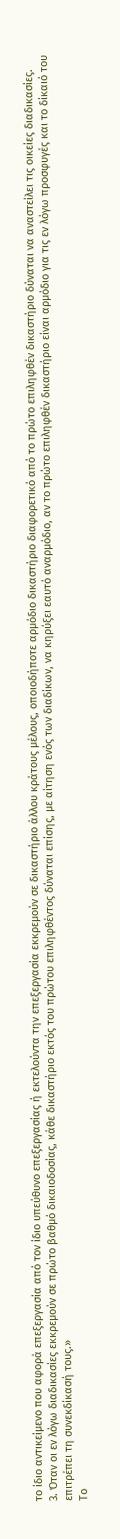το ίδιο αντικείμενο που αφορά επεξεργασία από τον ίδιο υπεύθυνο επεξεργασίας ή εκτελούντα την επεξεργασία εκκρεμούν σε δικαστήριο άλλου κράτους μέλους, οποιοδήποτε αρμόδιο δικαστήριο διαφορετικό από το πρώτο επιληφθέν δικαστήριο δύναται να αναστείλει τις οικείες διαδικασίες.
3. Όταν οι εν λόγω διαδικασίες εκκρεμούν σε πρώτο βαθμό δικαιοδοσίας, κάθε δικαστήριο εκτός του πρώτου επιληφθέντος δύναται επίσης, με αίτηση ενός των διαδίκων, να κηρύξει εαυτό αναρμόδιο, αν το πρώτο επιληφθέν δικαστήριο είναι αρμόδιο για τις εν λόγω προσφυγές και το δίκαιό του επιτρέπει τη συνεκδίκασή τους.»
Το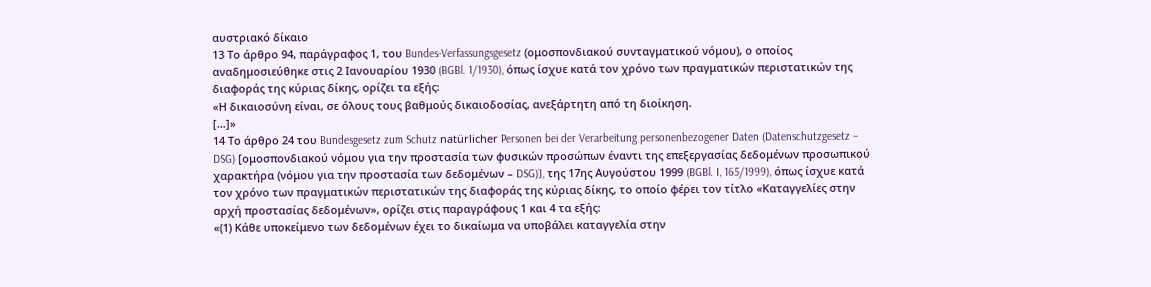αυστριακό δίκαιο
13 Το άρθρο 94, παράγραφος 1, του Bundes-Verfassungsgesetz (ομοσπονδιακού συνταγματικού νόμου), ο οποίος αναδημοσιεύθηκε στις 2 Ιανουαρίου 1930 (BGBl. 1/1930), όπως ίσχυε κατά τον χρόνο των πραγματικών περιστατικών της διαφοράς της κύριας δίκης, ορίζει τα εξής:
«Η δικαιοσύνη είναι, σε όλους τους βαθμούς δικαιοδοσίας, ανεξάρτητη από τη διοίκηση.
[…]»
14 Το άρθρο 24 του Bundesgesetz zum Schutz natürlicher Personen bei der Verarbeitung personenbezogener Daten (Datenschutzgesetz – DSG) [ομοσπονδιακού νόμου για την προστασία των φυσικών προσώπων έναντι της επεξεργασίας δεδομένων προσωπικού χαρακτήρα (νόμου για την προστασία των δεδομένων – DSG)], της 17ης Αυγούστου 1999 (BGBl. I, 165/1999), όπως ίσχυε κατά τον χρόνο των πραγματικών περιστατικών της διαφοράς της κύριας δίκης, το οποίο φέρει τον τίτλο «Καταγγελίες στην αρχή προστασίας δεδομένων», ορίζει στις παραγράφους 1 και 4 τα εξής:
«(1) Κάθε υποκείμενο των δεδομένων έχει το δικαίωμα να υποβάλει καταγγελία στην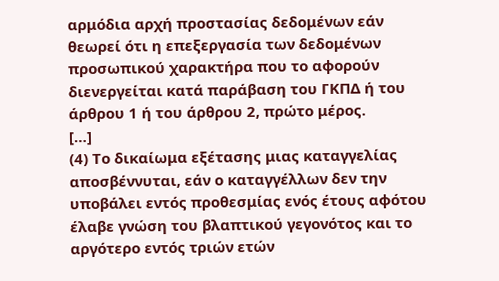αρμόδια αρχή προστασίας δεδομένων εάν θεωρεί ότι η επεξεργασία των δεδομένων προσωπικού χαρακτήρα που το αφορούν διενεργείται κατά παράβαση του ΓΚΠΔ ή του άρθρου 1 ή του άρθρου 2, πρώτο μέρος.
[…]
(4) Το δικαίωμα εξέτασης μιας καταγγελίας αποσβέννυται, εάν ο καταγγέλλων δεν την υποβάλει εντός προθεσμίας ενός έτους αφότου έλαβε γνώση του βλαπτικού γεγονότος και το αργότερο εντός τριών ετών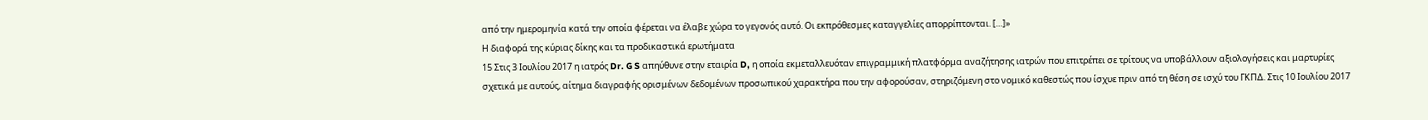από την ημερομηνία κατά την οποία φέρεται να έλαβε χώρα το γεγονός αυτό. Οι εκπρόθεσμες καταγγελίες απορρίπτονται. […]»
Η διαφορά της κύριας δίκης και τα προδικαστικά ερωτήματα
15 Στις 3 Ιουλίου 2017 η ιατρός Dr. G S απηύθυνε στην εταιρία D, η οποία εκμεταλλευόταν επιγραμμική πλατφόρμα αναζήτησης ιατρών που επιτρέπει σε τρίτους να υποβάλλουν αξιολογήσεις και μαρτυρίες σχετικά με αυτούς, αίτημα διαγραφής ορισμένων δεδομένων προσωπικού χαρακτήρα που την αφορούσαν, στηριζόμενη στο νομικό καθεστώς που ίσχυε πριν από τη θέση σε ισχύ του ΓΚΠΔ. Στις 10 Ιουλίου 2017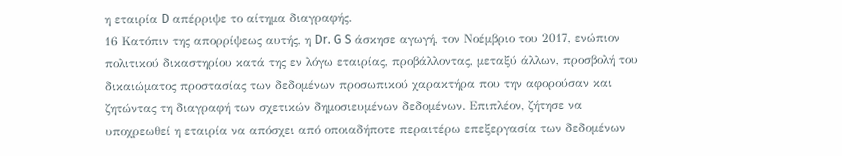η εταιρία D απέρριψε το αίτημα διαγραφής.
16 Κατόπιν της απορρίψεως αυτής, η Dr. G S άσκησε αγωγή, τον Νοέμβριο του 2017, ενώπιον πολιτικού δικαστηρίου κατά της εν λόγω εταιρίας, προβάλλοντας, μεταξύ άλλων, προσβολή του δικαιώματος προστασίας των δεδομένων προσωπικού χαρακτήρα που την αφορούσαν και ζητώντας τη διαγραφή των σχετικών δημοσιευμένων δεδομένων. Επιπλέον, ζήτησε να υποχρεωθεί η εταιρία να απόσχει από οποιαδήποτε περαιτέρω επεξεργασία των δεδομένων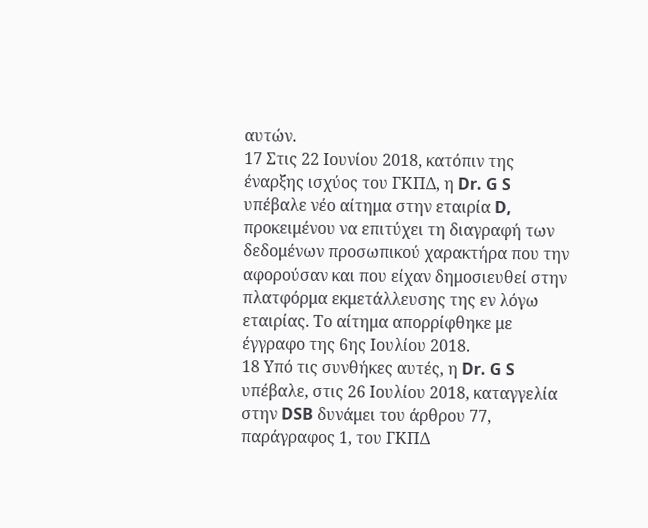αυτών.
17 Στις 22 Ιουνίου 2018, κατόπιν της έναρξης ισχύος του ΓΚΠΔ, η Dr. G S υπέβαλε νέο αίτημα στην εταιρία D, προκειμένου να επιτύχει τη διαγραφή των δεδομένων προσωπικού χαρακτήρα που την αφορούσαν και που είχαν δημοσιευθεί στην πλατφόρμα εκμετάλλευσης της εν λόγω εταιρίας. Το αίτημα απορρίφθηκε με έγγραφο της 6ης Ιουλίου 2018.
18 Υπό τις συνθήκες αυτές, η Dr. G S υπέβαλε, στις 26 Ιουλίου 2018, καταγγελία στην DSB δυνάμει του άρθρου 77, παράγραφος 1, του ΓΚΠΔ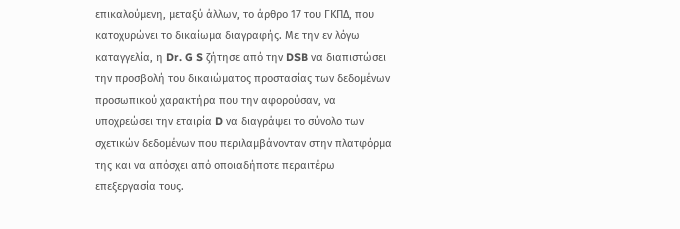επικαλούμενη, μεταξύ άλλων, το άρθρο 17 του ΓΚΠΔ, που κατοχυρώνει το δικαίωμα διαγραφής. Με την εν λόγω καταγγελία, η Dr. G S ζήτησε από την DSB να διαπιστώσει την προσβολή του δικαιώματος προστασίας των δεδομένων προσωπικού χαρακτήρα που την αφορούσαν, να υποχρεώσει την εταιρία D να διαγράψει το σύνολο των σχετικών δεδομένων που περιλαμβάνονταν στην πλατφόρμα της και να απόσχει από οποιαδήποτε περαιτέρω επεξεργασία τους.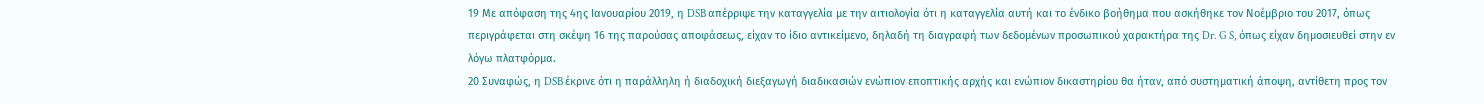19 Με απόφαση της 4ης Ιανουαρίου 2019, η DSB απέρριψε την καταγγελία με την αιτιολογία ότι η καταγγελία αυτή και το ένδικο βοήθημα που ασκήθηκε τον Νοέμβριο του 2017, όπως περιγράφεται στη σκέψη 16 της παρούσας αποφάσεως, είχαν το ίδιο αντικείμενο, δηλαδή τη διαγραφή των δεδομένων προσωπικού χαρακτήρα της Dr. G S, όπως είχαν δημοσιευθεί στην εν λόγω πλατφόρμα.
20 Συναφώς, η DSB έκρινε ότι η παράλληλη ή διαδοχική διεξαγωγή διαδικασιών ενώπιον εποπτικής αρχής και ενώπιον δικαστηρίου θα ήταν, από συστηματική άποψη, αντίθετη προς τον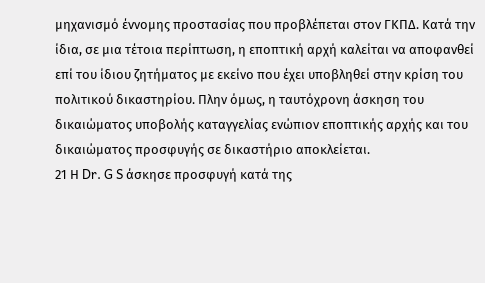μηχανισμό έννομης προστασίας που προβλέπεται στον ΓΚΠΔ. Κατά την ίδια, σε μια τέτοια περίπτωση, η εποπτική αρχή καλείται να αποφανθεί επί του ίδιου ζητήματος με εκείνο που έχει υποβληθεί στην κρίση του πολιτικού δικαστηρίου. Πλην όμως, η ταυτόχρονη άσκηση του δικαιώματος υποβολής καταγγελίας ενώπιον εποπτικής αρχής και του δικαιώματος προσφυγής σε δικαστήριο αποκλείεται.
21 Η Dr. G S άσκησε προσφυγή κατά της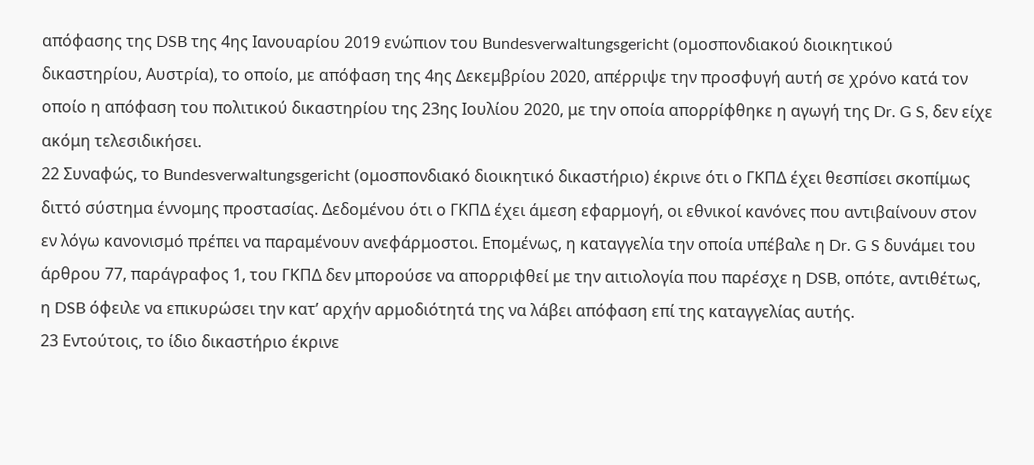απόφασης της DSB της 4ης Ιανουαρίου 2019 ενώπιον του Bundesverwaltungsgericht (ομοσπονδιακού διοικητικού δικαστηρίου, Αυστρία), το οποίο, με απόφαση της 4ης Δεκεμβρίου 2020, απέρριψε την προσφυγή αυτή σε χρόνο κατά τον οποίο η απόφαση του πολιτικού δικαστηρίου της 23ης Ιουλίου 2020, με την οποία απορρίφθηκε η αγωγή της Dr. G S, δεν είχε ακόμη τελεσιδικήσει.
22 Συναφώς, το Bundesverwaltungsgericht (ομοσπονδιακό διοικητικό δικαστήριο) έκρινε ότι ο ΓΚΠΔ έχει θεσπίσει σκοπίμως διττό σύστημα έννομης προστασίας. Δεδομένου ότι ο ΓΚΠΔ έχει άμεση εφαρμογή, οι εθνικοί κανόνες που αντιβαίνουν στον εν λόγω κανονισμό πρέπει να παραμένουν ανεφάρμοστοι. Επομένως, η καταγγελία την οποία υπέβαλε η Dr. G S δυνάμει του άρθρου 77, παράγραφος 1, του ΓΚΠΔ δεν μπορούσε να απορριφθεί με την αιτιολογία που παρέσχε η DSB, οπότε, αντιθέτως, η DSB όφειλε να επικυρώσει την κατ’ αρχήν αρμοδιότητά της να λάβει απόφαση επί της καταγγελίας αυτής.
23 Εντούτοις, το ίδιο δικαστήριο έκρινε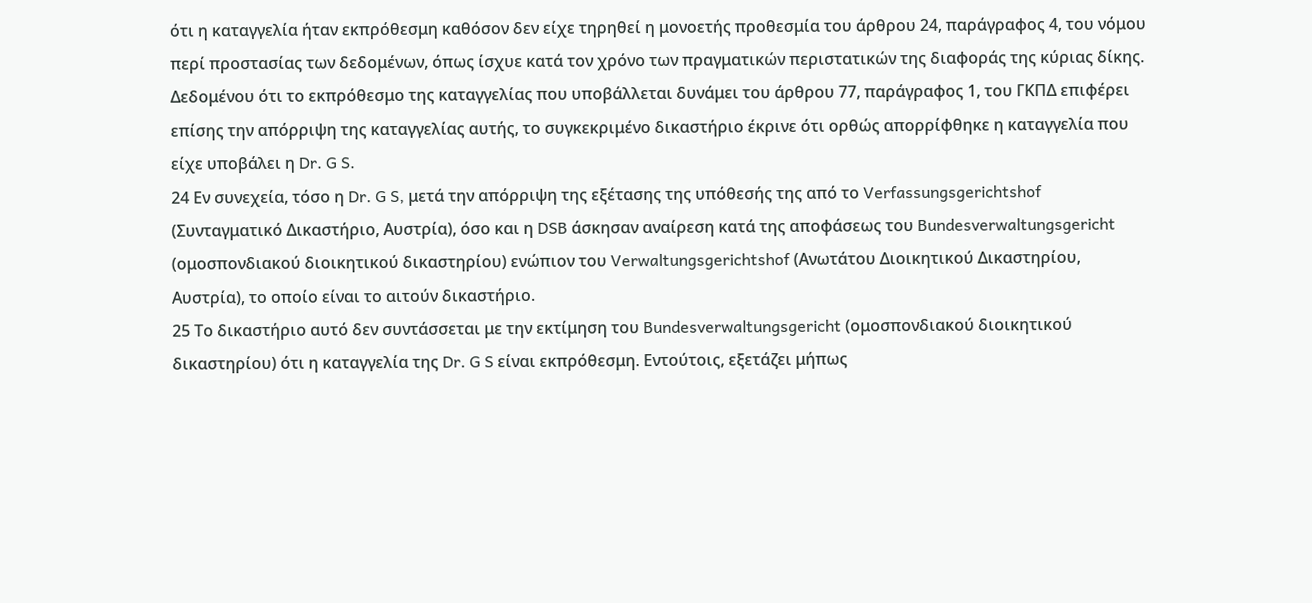ότι η καταγγελία ήταν εκπρόθεσμη καθόσον δεν είχε τηρηθεί η μονοετής προθεσμία του άρθρου 24, παράγραφος 4, του νόμου περί προστασίας των δεδομένων, όπως ίσχυε κατά τον χρόνο των πραγματικών περιστατικών της διαφοράς της κύριας δίκης. Δεδομένου ότι το εκπρόθεσμο της καταγγελίας που υποβάλλεται δυνάμει του άρθρου 77, παράγραφος 1, του ΓΚΠΔ επιφέρει επίσης την απόρριψη της καταγγελίας αυτής, το συγκεκριμένο δικαστήριο έκρινε ότι ορθώς απορρίφθηκε η καταγγελία που είχε υποβάλει η Dr. G S.
24 Εν συνεχεία, τόσο η Dr. G S, μετά την απόρριψη της εξέτασης της υπόθεσής της από το Verfassungsgerichtshof (Συνταγματικό Δικαστήριο, Αυστρία), όσο και η DSB άσκησαν αναίρεση κατά της αποφάσεως του Bundesverwaltungsgericht (ομοσπονδιακού διοικητικού δικαστηρίου) ενώπιον του Verwaltungsgerichtshof (Ανωτάτου Διοικητικού Δικαστηρίου, Αυστρία), το οποίο είναι το αιτούν δικαστήριο.
25 Το δικαστήριο αυτό δεν συντάσσεται με την εκτίμηση του Bundesverwaltungsgericht (ομοσπονδιακού διοικητικού δικαστηρίου) ότι η καταγγελία της Dr. G S είναι εκπρόθεσμη. Εντούτοις, εξετάζει μήπως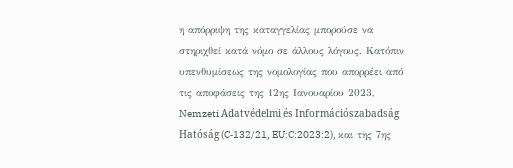η απόρριψη της καταγγελίας μπορούσε να στηριχθεί κατά νόμο σε άλλους λόγους. Κατόπιν υπενθυμίσεως της νομολογίας που απορρέει από τις αποφάσεις της 12ης Ιανουαρίου 2023, Nemzeti Adatvédelmi és Információszabadság Hatóság (C‑132/21, EU:C:2023:2), και της 7ης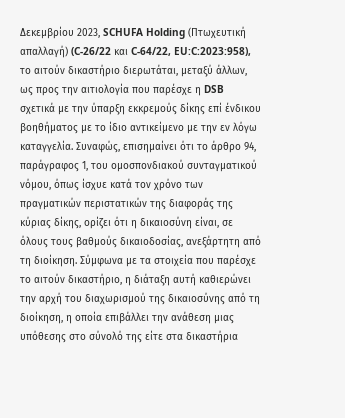Δεκεμβρίου 2023, SCHUFA Holding (Πτωχευτική απαλλαγή) (C‑26/22 και C‑64/22, EU:C:2023:958), το αιτούν δικαστήριο διερωτάται, μεταξύ άλλων, ως προς την αιτιολογία που παρέσχε η DSB σχετικά με την ύπαρξη εκκρεμούς δίκης επί ένδικου βοηθήματος με το ίδιο αντικείμενο με την εν λόγω καταγγελία. Συναφώς, επισημαίνει ότι το άρθρο 94, παράγραφος 1, του ομοσπονδιακού συνταγματικού νόμου, όπως ίσχυε κατά τον χρόνο των πραγματικών περιστατικών της διαφοράς της κύριας δίκης, ορίζει ότι η δικαιοσύνη είναι, σε όλους τους βαθμούς δικαιοδοσίας, ανεξάρτητη από τη διοίκηση. Σύμφωνα με τα στοιχεία που παρέσχε το αιτούν δικαστήριο, η διάταξη αυτή καθιερώνει την αρχή του διαχωρισμού της δικαιοσύνης από τη διοίκηση, η οποία επιβάλλει την ανάθεση μιας υπόθεσης στο σύνολό της είτε στα δικαστήρια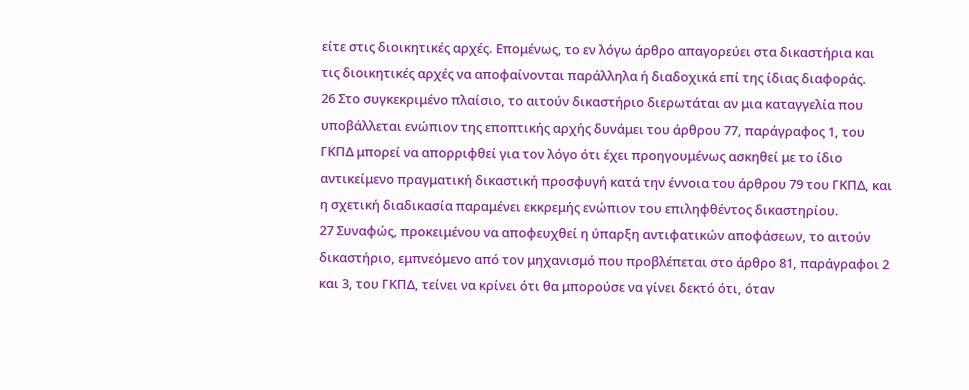είτε στις διοικητικές αρχές. Επομένως, το εν λόγω άρθρο απαγορεύει στα δικαστήρια και τις διοικητικές αρχές να αποφαίνονται παράλληλα ή διαδοχικά επί της ίδιας διαφοράς.
26 Στο συγκεκριμένο πλαίσιο, το αιτούν δικαστήριο διερωτάται αν μια καταγγελία που υποβάλλεται ενώπιον της εποπτικής αρχής δυνάμει του άρθρου 77, παράγραφος 1, του ΓΚΠΔ μπορεί να απορριφθεί για τον λόγο ότι έχει προηγουμένως ασκηθεί με το ίδιο αντικείμενο πραγματική δικαστική προσφυγή κατά την έννοια του άρθρου 79 του ΓΚΠΔ, και η σχετική διαδικασία παραμένει εκκρεμής ενώπιον του επιληφθέντος δικαστηρίου.
27 Συναφώς, προκειμένου να αποφευχθεί η ύπαρξη αντιφατικών αποφάσεων, το αιτούν δικαστήριο, εμπνεόμενο από τον μηχανισμό που προβλέπεται στο άρθρο 81, παράγραφοι 2 και 3, του ΓΚΠΔ, τείνει να κρίνει ότι θα μπορούσε να γίνει δεκτό ότι, όταν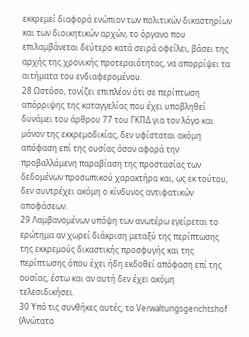εκκρεμεί διαφορά ενώπιον των πολιτικών δικαστηρίων και των διοικητικών αρχών, το όργανο που επιλαμβάνεται δεύτερο κατά σειρά οφείλει, βάσει της αρχής της χρονικής προτεραιότητας, να απορρίψει τα αιτήματα του ενδιαφερομένου.
28 Ωστόσο, τονίζει επιπλέον ότι σε περίπτωση απόρριψης της καταγγελίας που έχει υποβληθεί δυνάμει του άρθρου 77 του ΓΚΠΔ για τον λόγο και μόνον της εκκρεμοδικίας, δεν υφίσταται ακόμη απόφαση επί της ουσίας όσον αφορά την προβαλλόμενη παραβίαση της προστασίας των δεδομένων προσωπικού χαρακτήρα και, ως εκ τούτου, δεν συντρέχει ακόμη ο κίνδυνος αντιφατικών αποφάσεων.
29 Λαμβανομένων υπόψη των ανωτέρω εγείρεται το ερώτημα αν χωρεί διάκριση μεταξύ της περίπτωσης της εκκρεμούς δικαστικής προσφυγής και της περίπτωσης όπου έχει ήδη εκδοθεί απόφαση επί της ουσίας, έστω και αν αυτή δεν έχει ακόμη τελεσιδικήσει.
30 Υπό τις συνθήκες αυτές, το Verwaltungsgerichtshof (Ανώτατο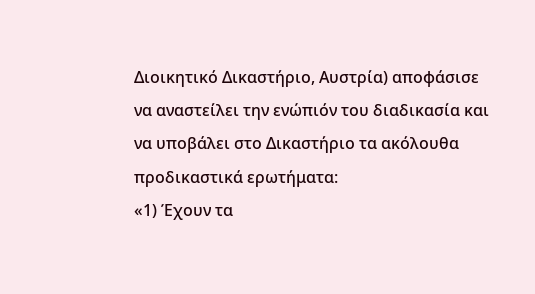Διοικητικό Δικαστήριο, Αυστρία) αποφάσισε να αναστείλει την ενώπιόν του διαδικασία και να υποβάλει στο Δικαστήριο τα ακόλουθα προδικαστικά ερωτήματα:
«1) Έχουν τα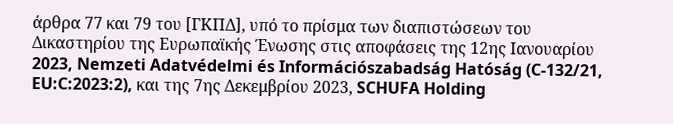άρθρα 77 και 79 του [ΓΚΠΔ], υπό το πρίσμα των διαπιστώσεων του Δικαστηρίου της Ευρωπαϊκής Ένωσης στις αποφάσεις της 12ης Ιανουαρίου 2023, Nemzeti Adatvédelmi és Információszabadság Hatóság (C‑132/21, EU:C:2023:2), και της 7ης Δεκεμβρίου 2023, SCHUFA Holding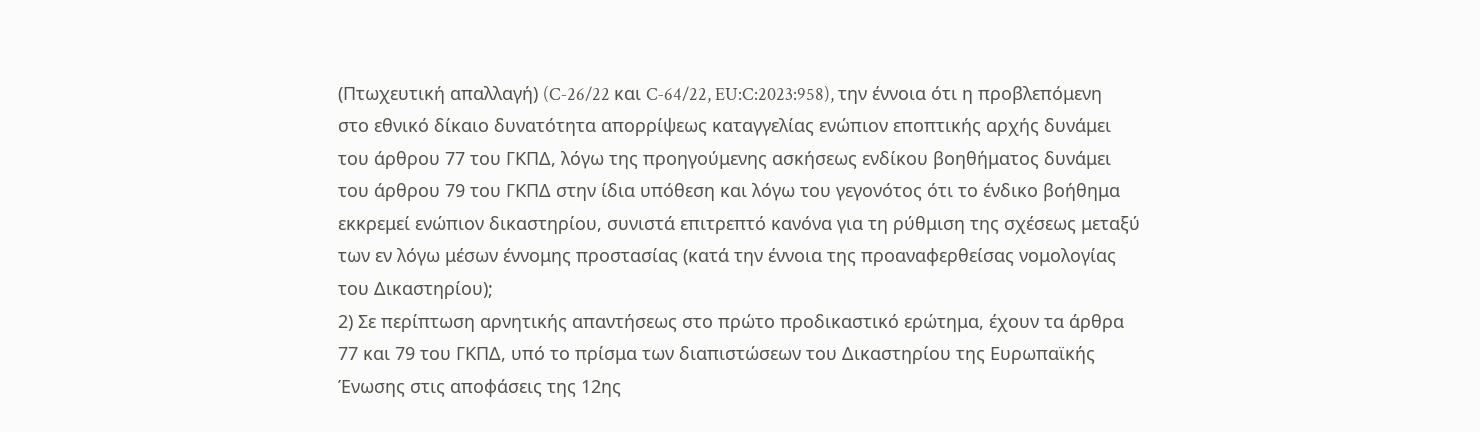(Πτωχευτική απαλλαγή) (C‑26/22 και C‑64/22, EU:C:2023:958), την έννοια ότι η προβλεπόμενη στο εθνικό δίκαιο δυνατότητα απορρίψεως καταγγελίας ενώπιον εποπτικής αρχής δυνάμει του άρθρου 77 του ΓΚΠΔ, λόγω της προηγούμενης ασκήσεως ενδίκου βοηθήματος δυνάμει του άρθρου 79 του ΓΚΠΔ στην ίδια υπόθεση και λόγω του γεγονότος ότι το ένδικο βοήθημα εκκρεμεί ενώπιον δικαστηρίου, συνιστά επιτρεπτό κανόνα για τη ρύθμιση της σχέσεως μεταξύ των εν λόγω μέσων έννομης προστασίας (κατά την έννοια της προαναφερθείσας νομολογίας του Δικαστηρίου);
2) Σε περίπτωση αρνητικής απαντήσεως στο πρώτο προδικαστικό ερώτημα, έχουν τα άρθρα 77 και 79 του ΓΚΠΔ, υπό το πρίσμα των διαπιστώσεων του Δικαστηρίου της Ευρωπαϊκής Ένωσης στις αποφάσεις της 12ης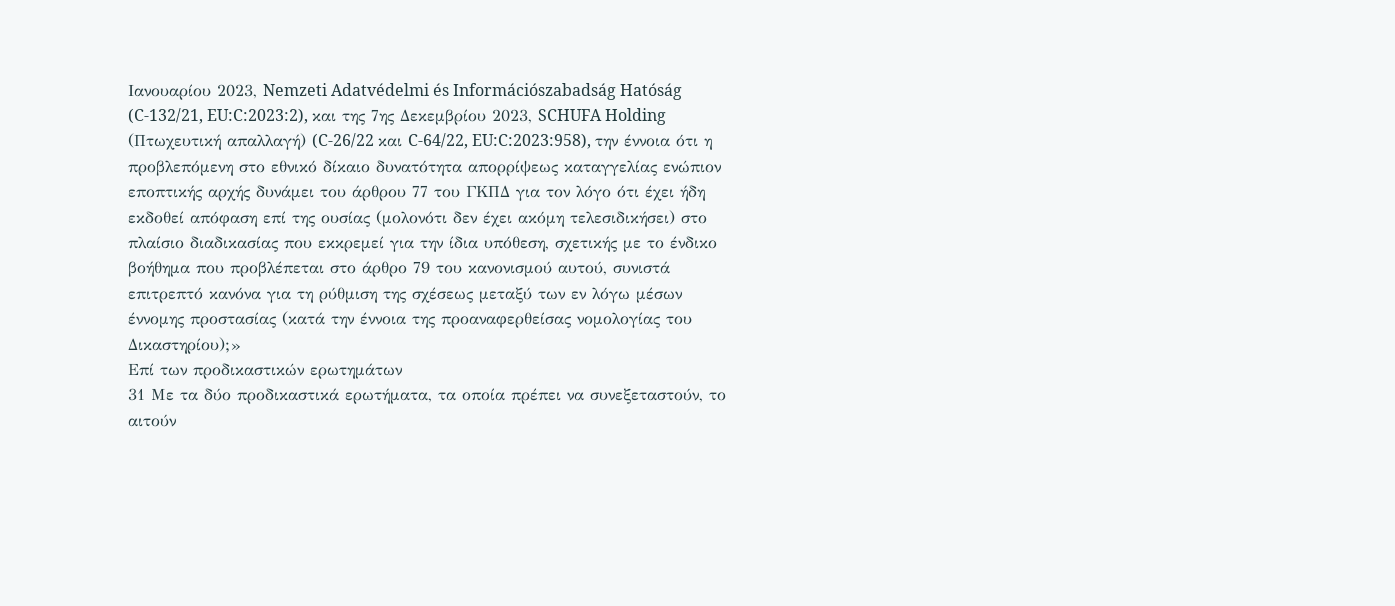Ιανουαρίου 2023, Nemzeti Adatvédelmi és Információszabadság Hatóság (C‑132/21, EU:C:2023:2), και της 7ης Δεκεμβρίου 2023, SCHUFA Holding (Πτωχευτική απαλλαγή) (C‑26/22 και C‑64/22, EU:C:2023:958), την έννοια ότι η προβλεπόμενη στο εθνικό δίκαιο δυνατότητα απορρίψεως καταγγελίας ενώπιον εποπτικής αρχής δυνάμει του άρθρου 77 του ΓΚΠΔ για τον λόγο ότι έχει ήδη εκδοθεί απόφαση επί της ουσίας (μολονότι δεν έχει ακόμη τελεσιδικήσει) στο πλαίσιο διαδικασίας που εκκρεμεί για την ίδια υπόθεση, σχετικής με το ένδικο βοήθημα που προβλέπεται στο άρθρο 79 του κανονισμού αυτού, συνιστά επιτρεπτό κανόνα για τη ρύθμιση της σχέσεως μεταξύ των εν λόγω μέσων έννομης προστασίας (κατά την έννοια της προαναφερθείσας νομολογίας του Δικαστηρίου);»
Επί των προδικαστικών ερωτημάτων
31 Με τα δύο προδικαστικά ερωτήματα, τα οποία πρέπει να συνεξεταστούν, το αιτούν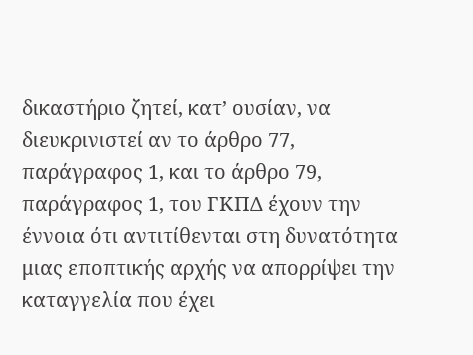δικαστήριο ζητεί, κατ’ ουσίαν, να διευκρινιστεί αν το άρθρο 77, παράγραφος 1, και το άρθρο 79, παράγραφος 1, του ΓΚΠΔ έχουν την έννοια ότι αντιτίθενται στη δυνατότητα μιας εποπτικής αρχής να απορρίψει την καταγγελία που έχει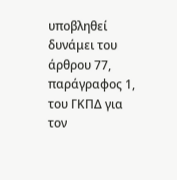υποβληθεί δυνάμει του άρθρου 77, παράγραφος 1, του ΓΚΠΔ για τον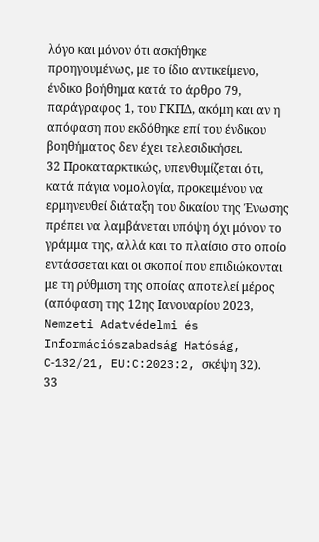λόγο και μόνον ότι ασκήθηκε προηγουμένως, με το ίδιο αντικείμενο, ένδικο βοήθημα κατά το άρθρο 79, παράγραφος 1, του ΓΚΠΔ, ακόμη και αν η απόφαση που εκδόθηκε επί του ένδικου βοηθήματος δεν έχει τελεσιδικήσει.
32 Προκαταρκτικώς, υπενθυμίζεται ότι, κατά πάγια νομολογία, προκειμένου να ερμηνευθεί διάταξη του δικαίου της Ένωσης πρέπει να λαμβάνεται υπόψη όχι μόνον το γράμμα της, αλλά και το πλαίσιο στο οποίο εντάσσεται και οι σκοποί που επιδιώκονται με τη ρύθμιση της οποίας αποτελεί μέρος (απόφαση της 12ης Ιανουαρίου 2023, Nemzeti Adatvédelmi és Információszabadság Hatóság, C‑132/21, EU:C:2023:2, σκέψη 32).
33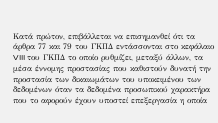Κατά πρώτον, επιβάλλεται να επισημανθεί ότι τα άρθρα 77 και 79 του ΓΚΠΔ εντάσσονται στο κεφάλαιο VIII του ΓΚΠΔ το οποίο ρυθμίζει, μεταξύ άλλων, τα μέσα έννομης προστασίας που καθιστούν δυνατή την προστασία των δικαιωμάτων του υποκειμένου των δεδομένων όταν τα δεδομένα προσωπικού χαρακτήρα που το αφορούν έχουν υποστεί επεξεργασία η οποία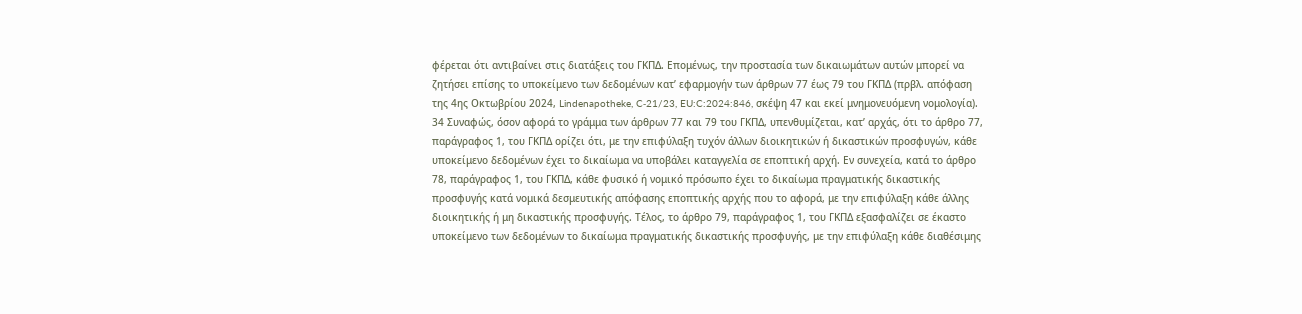φέρεται ότι αντιβαίνει στις διατάξεις του ΓΚΠΔ. Επομένως, την προστασία των δικαιωμάτων αυτών μπορεί να ζητήσει επίσης το υποκείμενο των δεδομένων κατ’ εφαρμογήν των άρθρων 77 έως 79 του ΓΚΠΔ (πρβλ. απόφαση της 4ης Οκτωβρίου 2024, Lindenapotheke, C‑21/23, EU:C:2024:846, σκέψη 47 και εκεί μνημονευόμενη νομολογία).
34 Συναφώς, όσον αφορά το γράμμα των άρθρων 77 και 79 του ΓΚΠΔ, υπενθυμίζεται, κατ’ αρχάς, ότι το άρθρο 77, παράγραφος 1, του ΓΚΠΔ ορίζει ότι, με την επιφύλαξη τυχόν άλλων διοικητικών ή δικαστικών προσφυγών, κάθε υποκείμενο δεδομένων έχει το δικαίωμα να υποβάλει καταγγελία σε εποπτική αρχή. Εν συνεχεία, κατά το άρθρο 78, παράγραφος 1, του ΓΚΠΔ, κάθε φυσικό ή νομικό πρόσωπο έχει το δικαίωμα πραγματικής δικαστικής προσφυγής κατά νομικά δεσμευτικής απόφασης εποπτικής αρχής που το αφορά, με την επιφύλαξη κάθε άλλης διοικητικής ή μη δικαστικής προσφυγής. Τέλος, το άρθρο 79, παράγραφος 1, του ΓΚΠΔ εξασφαλίζει σε έκαστο υποκείμενο των δεδομένων το δικαίωμα πραγματικής δικαστικής προσφυγής, με την επιφύλαξη κάθε διαθέσιμης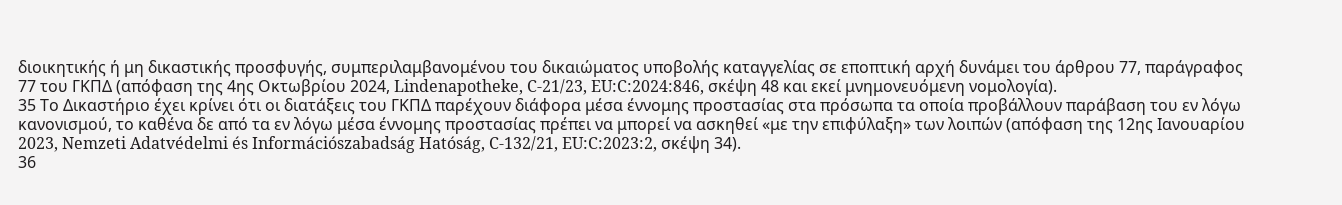διοικητικής ή μη δικαστικής προσφυγής, συμπεριλαμβανομένου του δικαιώματος υποβολής καταγγελίας σε εποπτική αρχή δυνάμει του άρθρου 77, παράγραφος 77 του ΓΚΠΔ (απόφαση της 4ης Οκτωβρίου 2024, Lindenapotheke, C‑21/23, EU:C:2024:846, σκέψη 48 και εκεί μνημονευόμενη νομολογία).
35 Το Δικαστήριο έχει κρίνει ότι οι διατάξεις του ΓΚΠΔ παρέχουν διάφορα μέσα έννομης προστασίας στα πρόσωπα τα οποία προβάλλουν παράβαση του εν λόγω κανονισμού, το καθένα δε από τα εν λόγω μέσα έννομης προστασίας πρέπει να μπορεί να ασκηθεί «με την επιφύλαξη» των λοιπών (απόφαση της 12ης Ιανουαρίου 2023, Nemzeti Adatvédelmi és Információszabadság Hatóság, C‑132/21, EU:C:2023:2, σκέψη 34).
36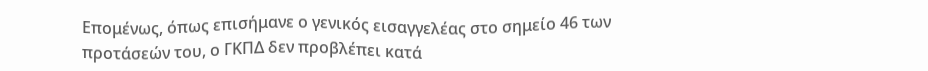Επομένως, όπως επισήμανε ο γενικός εισαγγελέας στο σημείο 46 των προτάσεών του, ο ΓΚΠΔ δεν προβλέπει κατά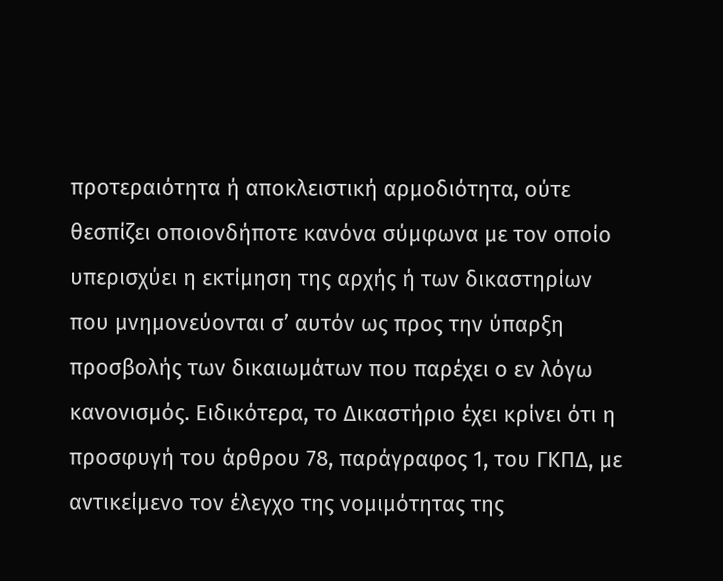προτεραιότητα ή αποκλειστική αρμοδιότητα, ούτε θεσπίζει οποιονδήποτε κανόνα σύμφωνα με τον οποίο υπερισχύει η εκτίμηση της αρχής ή των δικαστηρίων που μνημονεύονται σ’ αυτόν ως προς την ύπαρξη προσβολής των δικαιωμάτων που παρέχει ο εν λόγω κανονισμός. Ειδικότερα, το Δικαστήριο έχει κρίνει ότι η προσφυγή του άρθρου 78, παράγραφος 1, του ΓΚΠΔ, με αντικείμενο τον έλεγχο της νομιμότητας της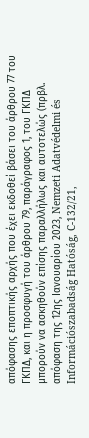απόφασης εποπτικής αρχής που έχει εκδοθεί βάσει του άρθρου 77 του ΓΚΠΔ, και η προσφυγή του άρθρου 79, παράγραφος 1, του ΓΚΠΔ μπορούν να ασκηθούν επίσης παραλλήλως και αυτοτελώς (πρβλ. απόφαση της 12ης Ιανουαρίου 2023, Nemzeti Adatvédelmi és Információszabadság Hatóság, C‑132/21,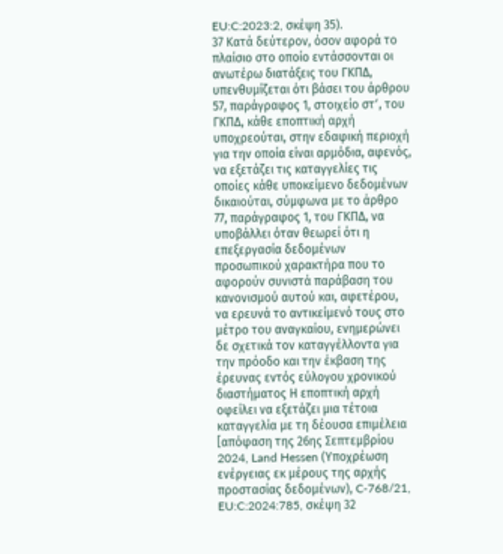EU:C:2023:2, σκέψη 35).
37 Κατά δεύτερον, όσον αφορά το πλαίσιο στο οποίο εντάσσονται οι ανωτέρω διατάξεις του ΓΚΠΔ, υπενθυμίζεται ότι βάσει του άρθρου 57, παράγραφος 1, στοιχείο στʹ, του ΓΚΠΔ, κάθε εποπτική αρχή υποχρεούται, στην εδαφική περιοχή για την οποία είναι αρμόδια, αφενός, να εξετάζει τις καταγγελίες τις οποίες κάθε υποκείμενο δεδομένων δικαιούται, σύμφωνα με το άρθρο 77, παράγραφος 1, του ΓΚΠΔ, να υποβάλλει όταν θεωρεί ότι η επεξεργασία δεδομένων προσωπικού χαρακτήρα που το αφορούν συνιστά παράβαση του κανονισμού αυτού και, αφετέρου, να ερευνά το αντικείμενό τους στο μέτρο του αναγκαίου, ενημερώνει δε σχετικά τον καταγγέλλοντα για την πρόοδο και την έκβαση της έρευνας εντός εύλογου χρονικού διαστήματος Η εποπτική αρχή οφείλει να εξετάζει μια τέτοια καταγγελία με τη δέουσα επιμέλεια [απόφαση της 26ης Σεπτεμβρίου 2024, Land Hessen (Υποχρέωση ενέργειας εκ μέρους της αρχής προστασίας δεδομένων), C‑768/21, EU:C:2024:785, σκέψη 32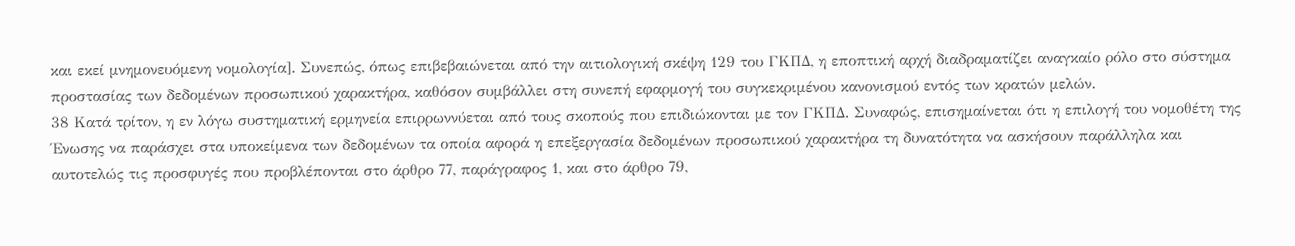και εκεί μνημονευόμενη νομολογία]. Συνεπώς, όπως επιβεβαιώνεται από την αιτιολογική σκέψη 129 του ΓΚΠΔ, η εποπτική αρχή διαδραματίζει αναγκαίο ρόλο στο σύστημα προστασίας των δεδομένων προσωπικού χαρακτήρα, καθόσον συμβάλλει στη συνεπή εφαρμογή του συγκεκριμένου κανονισμού εντός των κρατών μελών.
38 Κατά τρίτον, η εν λόγω συστηματική ερμηνεία επιρρωννύεται από τους σκοπούς που επιδιώκονται με τον ΓΚΠΔ. Συναφώς, επισημαίνεται ότι η επιλογή του νομοθέτη της Ένωσης να παράσχει στα υποκείμενα των δεδομένων τα οποία αφορά η επεξεργασία δεδομένων προσωπικού χαρακτήρα τη δυνατότητα να ασκήσουν παράλληλα και αυτοτελώς τις προσφυγές που προβλέπονται στο άρθρο 77, παράγραφος 1, και στο άρθρο 79,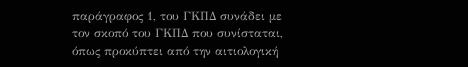παράγραφος 1, του ΓΚΠΔ συνάδει με τον σκοπό του ΓΚΠΔ που συνίσταται, όπως προκύπτει από την αιτιολογική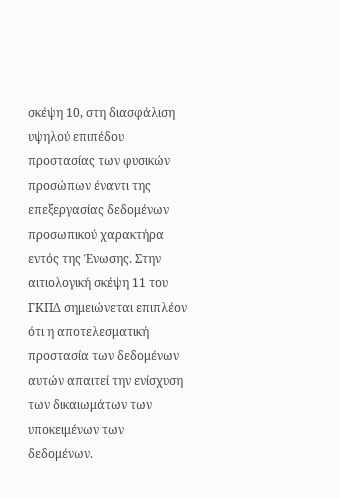σκέψη 10, στη διασφάλιση υψηλού επιπέδου προστασίας των φυσικών προσώπων έναντι της επεξεργασίας δεδομένων προσωπικού χαρακτήρα εντός της Ένωσης. Στην αιτιολογική σκέψη 11 του ΓΚΠΔ σημειώνεται επιπλέον ότι η αποτελεσματική προστασία των δεδομένων αυτών απαιτεί την ενίσχυση των δικαιωμάτων των υποκειμένων των δεδομένων.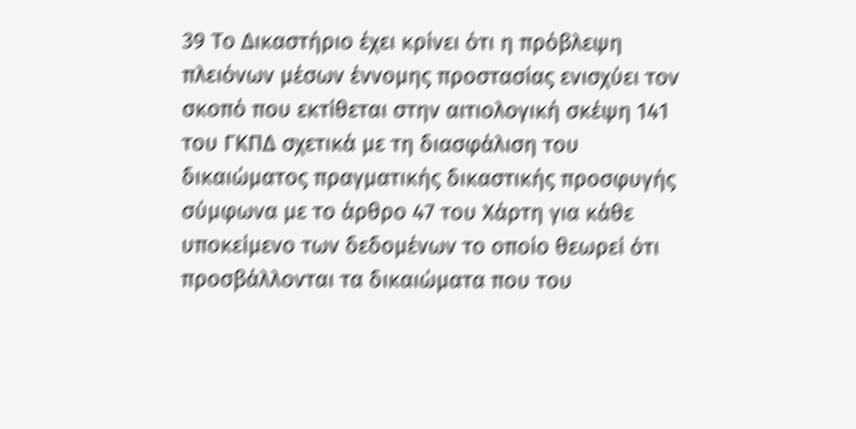39 Το Δικαστήριο έχει κρίνει ότι η πρόβλεψη πλειόνων μέσων έννομης προστασίας ενισχύει τον σκοπό που εκτίθεται στην αιτιολογική σκέψη 141 του ΓΚΠΔ σχετικά με τη διασφάλιση του δικαιώματος πραγματικής δικαστικής προσφυγής σύμφωνα με το άρθρο 47 του Χάρτη για κάθε υποκείμενο των δεδομένων το οποίο θεωρεί ότι προσβάλλονται τα δικαιώματα που του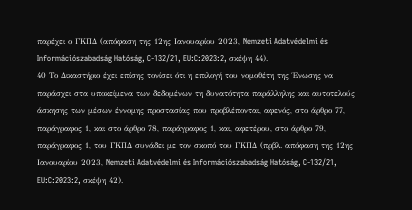παρέχει ο ΓΚΠΔ (απόφαση της 12ης Ιανουαρίου 2023, Nemzeti Adatvédelmi és Információszabadság Hatóság, C‑132/21, EU:C:2023:2, σκέψη 44).
40 Το Δικαστήριο έχει επίσης τονίσει ότι η επιλογή του νομοθέτη της Ένωσης να παράσχει στα υποκείμενα των δεδομένων τη δυνατότητα παράλληλης και αυτοτελούς άσκησης των μέσων έννομης προστασίας που προβλέπονται, αφενός, στο άρθρο 77, παράγραφος 1, και στο άρθρο 78, παράγραφος 1, και, αφετέρου, στο άρθρο 79, παράγραφος 1, του ΓΚΠΔ συνάδει με τον σκοπό του ΓΚΠΔ (πρβλ. απόφαση της 12ης Ιανουαρίου 2023, Nemzeti Adatvédelmi és Információszabadság Hatóság, C‑132/21, EU:C:2023:2, σκέψη 42).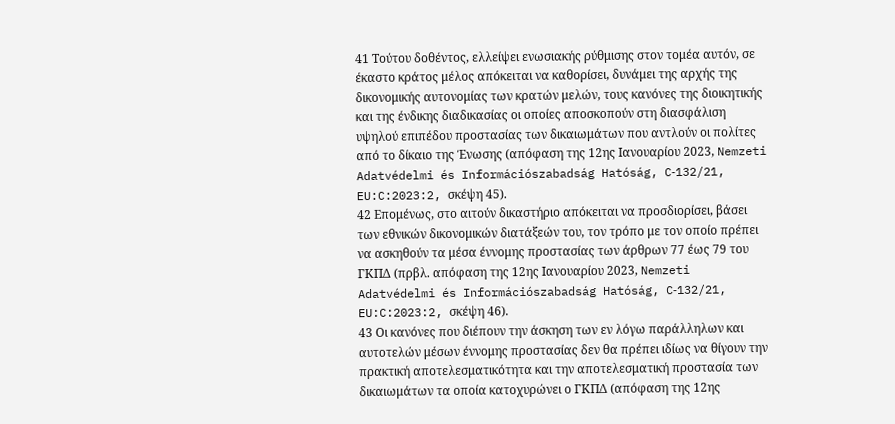41 Τούτου δοθέντος, ελλείψει ενωσιακής ρύθμισης στον τομέα αυτόν, σε έκαστο κράτος μέλος απόκειται να καθορίσει, δυνάμει της αρχής της δικονομικής αυτονομίας των κρατών μελών, τους κανόνες της διοικητικής και της ένδικης διαδικασίας οι οποίες αποσκοπούν στη διασφάλιση υψηλού επιπέδου προστασίας των δικαιωμάτων που αντλούν οι πολίτες από το δίκαιο της Ένωσης (απόφαση της 12ης Ιανουαρίου 2023, Nemzeti Adatvédelmi és Információszabadság Hatóság, C‑132/21, EU:C:2023:2, σκέψη 45).
42 Επομένως, στο αιτούν δικαστήριο απόκειται να προσδιορίσει, βάσει των εθνικών δικονομικών διατάξεών του, τον τρόπο με τον οποίο πρέπει να ασκηθούν τα μέσα έννομης προστασίας των άρθρων 77 έως 79 του ΓΚΠΔ (πρβλ. απόφαση της 12ης Ιανουαρίου 2023, Nemzeti Adatvédelmi és Információszabadság Hatóság, C‑132/21, EU:C:2023:2, σκέψη 46).
43 Οι κανόνες που διέπουν την άσκηση των εν λόγω παράλληλων και αυτοτελών μέσων έννομης προστασίας δεν θα πρέπει ιδίως να θίγουν την πρακτική αποτελεσματικότητα και την αποτελεσματική προστασία των δικαιωμάτων τα οποία κατοχυρώνει ο ΓΚΠΔ (απόφαση της 12ης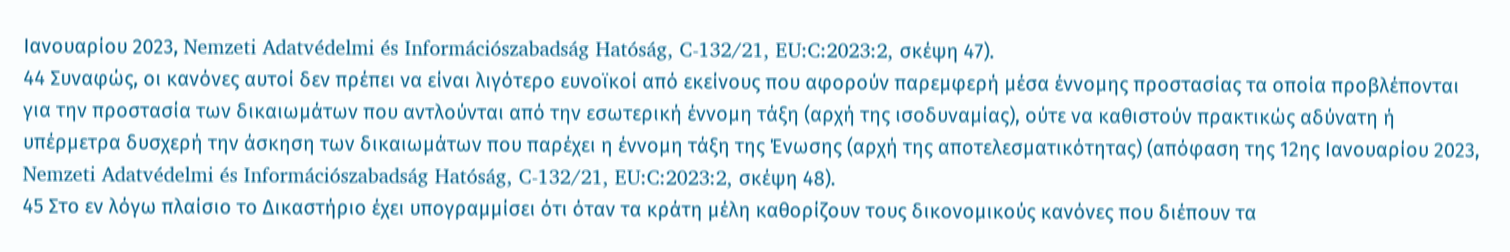Ιανουαρίου 2023, Nemzeti Adatvédelmi és Információszabadság Hatóság, C‑132/21, EU:C:2023:2, σκέψη 47).
44 Συναφώς, οι κανόνες αυτοί δεν πρέπει να είναι λιγότερο ευνοϊκοί από εκείνους που αφορούν παρεμφερή μέσα έννομης προστασίας τα οποία προβλέπονται για την προστασία των δικαιωμάτων που αντλούνται από την εσωτερική έννομη τάξη (αρχή της ισοδυναμίας), ούτε να καθιστούν πρακτικώς αδύνατη ή υπέρμετρα δυσχερή την άσκηση των δικαιωμάτων που παρέχει η έννομη τάξη της Ένωσης (αρχή της αποτελεσματικότητας) (απόφαση της 12ης Ιανουαρίου 2023, Nemzeti Adatvédelmi és Információszabadság Hatóság, C‑132/21, EU:C:2023:2, σκέψη 48).
45 Στο εν λόγω πλαίσιο το Δικαστήριο έχει υπογραμμίσει ότι όταν τα κράτη μέλη καθορίζουν τους δικονομικούς κανόνες που διέπουν τα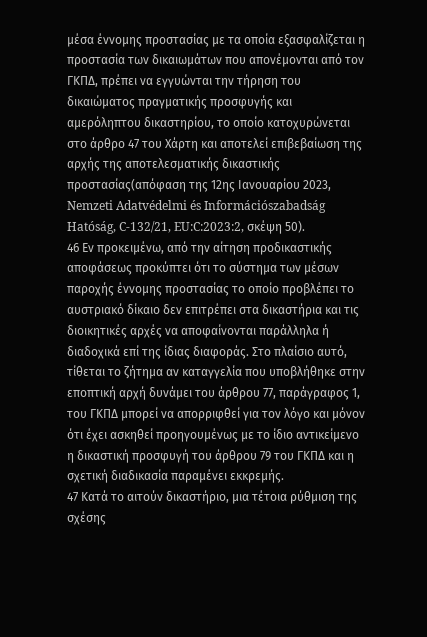μέσα έννομης προστασίας με τα οποία εξασφαλίζεται η προστασία των δικαιωμάτων που απονέμονται από τον ΓΚΠΔ, πρέπει να εγγυώνται την τήρηση του δικαιώματος πραγματικής προσφυγής και αμερόληπτου δικαστηρίου, το οποίο κατοχυρώνεται στο άρθρο 47 του Χάρτη και αποτελεί επιβεβαίωση της αρχής της αποτελεσματικής δικαστικής προστασίας(απόφαση της 12ης Ιανουαρίου 2023, Nemzeti Adatvédelmi és Információszabadság Hatóság, C‑132/21, EU:C:2023:2, σκέψη 50).
46 Εν προκειμένω, από την αίτηση προδικαστικής αποφάσεως προκύπτει ότι το σύστημα των μέσων παροχής έννομης προστασίας το οποίο προβλέπει το αυστριακό δίκαιο δεν επιτρέπει στα δικαστήρια και τις διοικητικές αρχές να αποφαίνονται παράλληλα ή διαδοχικά επί της ίδιας διαφοράς. Στο πλαίσιο αυτό, τίθεται το ζήτημα αν καταγγελία που υποβλήθηκε στην εποπτική αρχή δυνάμει του άρθρου 77, παράγραφος 1, του ΓΚΠΔ μπορεί να απορριφθεί για τον λόγο και μόνον ότι έχει ασκηθεί προηγουμένως με το ίδιο αντικείμενο η δικαστική προσφυγή του άρθρου 79 του ΓΚΠΔ και η σχετική διαδικασία παραμένει εκκρεμής.
47 Κατά το αιτούν δικαστήριο, μια τέτοια ρύθμιση της σχέσης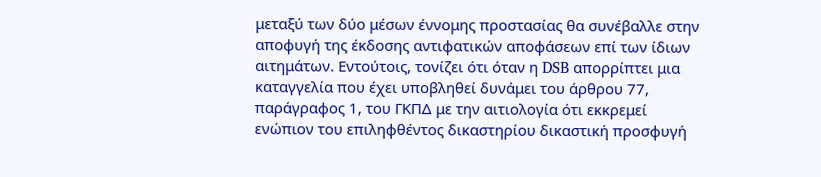μεταξύ των δύο μέσων έννομης προστασίας θα συνέβαλλε στην αποφυγή της έκδοσης αντιφατικών αποφάσεων επί των ίδιων αιτημάτων. Εντούτοις, τονίζει ότι όταν η DSB απορρίπτει μια καταγγελία που έχει υποβληθεί δυνάμει του άρθρου 77, παράγραφος 1, του ΓΚΠΔ με την αιτιολογία ότι εκκρεμεί ενώπιον του επιληφθέντος δικαστηρίου δικαστική προσφυγή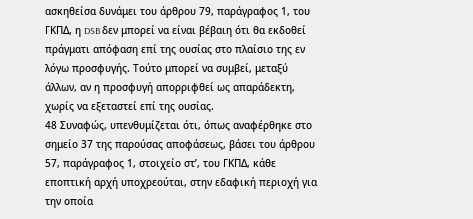ασκηθείσα δυνάμει του άρθρου 79, παράγραφος 1, του ΓΚΠΔ, η DSB δεν μπορεί να είναι βέβαιη ότι θα εκδοθεί πράγματι απόφαση επί της ουσίας στο πλαίσιο της εν λόγω προσφυγής. Τούτο μπορεί να συμβεί, μεταξύ άλλων, αν η προσφυγή απορριφθεί ως απαράδεκτη, χωρίς να εξεταστεί επί της ουσίας.
48 Συναφώς, υπενθυμίζεται ότι, όπως αναφέρθηκε στο σημείο 37 της παρούσας αποφάσεως, βάσει του άρθρου 57, παράγραφος 1, στοιχείο στʹ, του ΓΚΠΔ, κάθε εποπτική αρχή υποχρεούται, στην εδαφική περιοχή για την οποία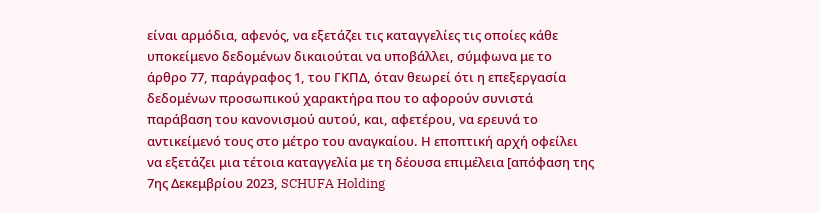είναι αρμόδια, αφενός, να εξετάζει τις καταγγελίες τις οποίες κάθε υποκείμενο δεδομένων δικαιούται να υποβάλλει, σύμφωνα με το άρθρο 77, παράγραφος 1, του ΓΚΠΔ, όταν θεωρεί ότι η επεξεργασία δεδομένων προσωπικού χαρακτήρα που το αφορούν συνιστά παράβαση του κανονισμού αυτού, και, αφετέρου, να ερευνά το αντικείμενό τους στο μέτρο του αναγκαίου. Η εποπτική αρχή οφείλει να εξετάζει μια τέτοια καταγγελία με τη δέουσα επιμέλεια [απόφαση της 7ης Δεκεμβρίου 2023, SCHUFA Holding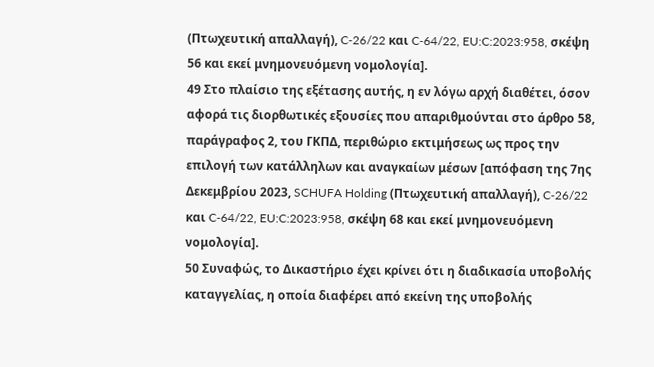(Πτωχευτική απαλλαγή), C‑26/22 και C‑64/22, EU:C:2023:958, σκέψη 56 και εκεί μνημονευόμενη νομολογία].
49 Στο πλαίσιο της εξέτασης αυτής, η εν λόγω αρχή διαθέτει, όσον αφορά τις διορθωτικές εξουσίες που απαριθμούνται στο άρθρο 58, παράγραφος 2, του ΓΚΠΔ, περιθώριο εκτιμήσεως ως προς την επιλογή των κατάλληλων και αναγκαίων μέσων [απόφαση της 7ης Δεκεμβρίου 2023, SCHUFA Holding (Πτωχευτική απαλλαγή), C‑26/22 και C‑64/22, EU:C:2023:958, σκέψη 68 και εκεί μνημονευόμενη νομολογία].
50 Συναφώς, το Δικαστήριο έχει κρίνει ότι η διαδικασία υποβολής καταγγελίας, η οποία διαφέρει από εκείνη της υποβολής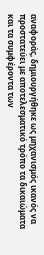αναφοράς, δημιουργήθηκε ως μηχανισμός ικανός να προστατεύει με αποτελεσματικό τρόπο τα δικαιώματα και τα συμφέροντα των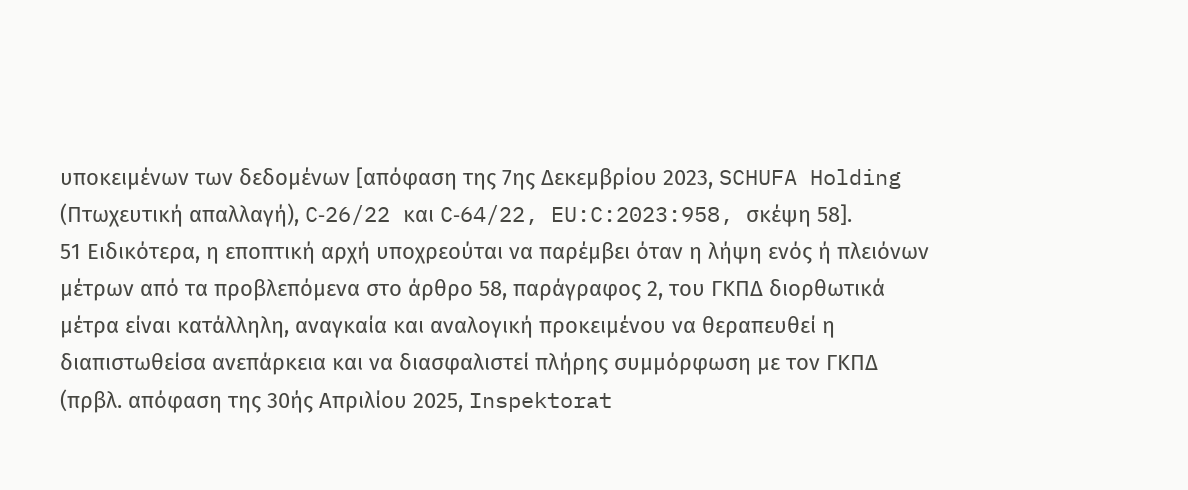υποκειμένων των δεδομένων [απόφαση της 7ης Δεκεμβρίου 2023, SCHUFA Holding (Πτωχευτική απαλλαγή), C‑26/22 και C‑64/22, EU:C:2023:958, σκέψη 58].
51 Ειδικότερα, η εποπτική αρχή υποχρεούται να παρέμβει όταν η λήψη ενός ή πλειόνων μέτρων από τα προβλεπόμενα στο άρθρο 58, παράγραφος 2, του ΓΚΠΔ διορθωτικά μέτρα είναι κατάλληλη, αναγκαία και αναλογική προκειμένου να θεραπευθεί η διαπιστωθείσα ανεπάρκεια και να διασφαλιστεί πλήρης συμμόρφωση με τον ΓΚΠΔ (πρβλ. απόφαση της 30ής Απριλίου 2025, Inspektorat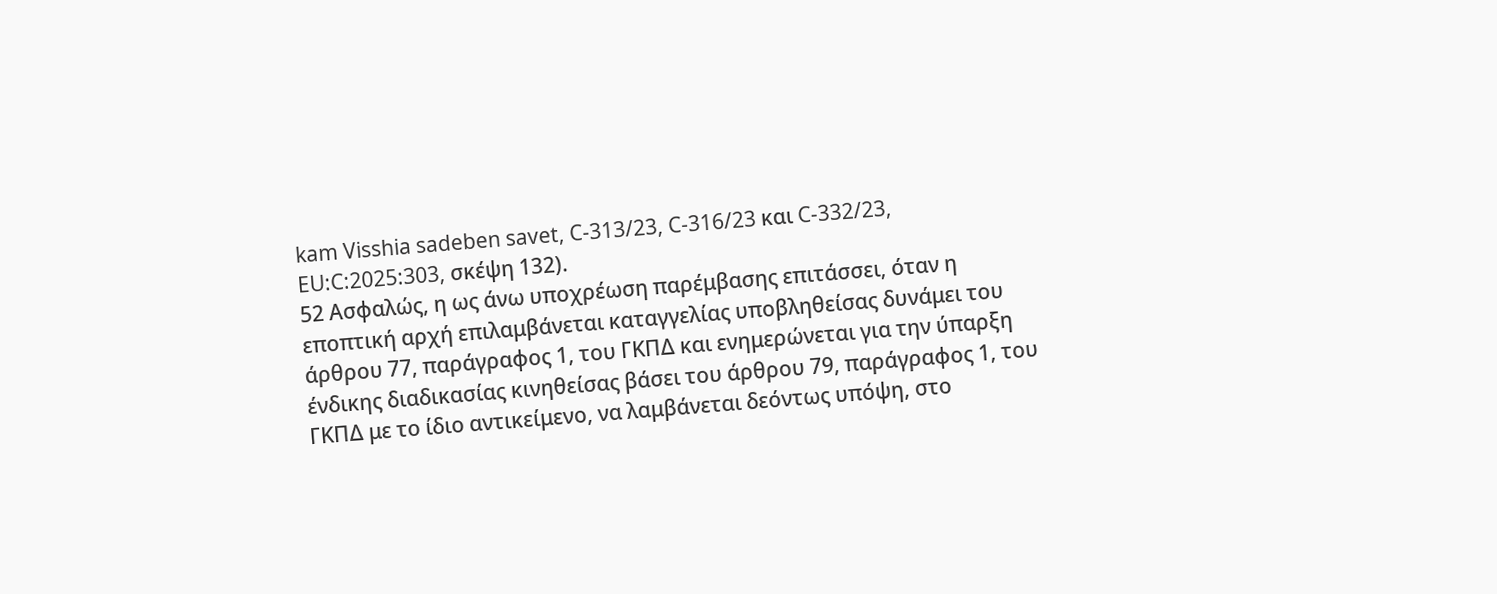kam Visshia sadeben savet, C‑313/23, C‑316/23 και C‑332/23, EU:C:2025:303, σκέψη 132).
52 Ασφαλώς, η ως άνω υποχρέωση παρέμβασης επιτάσσει, όταν η εποπτική αρχή επιλαμβάνεται καταγγελίας υποβληθείσας δυνάμει του άρθρου 77, παράγραφος 1, του ΓΚΠΔ και ενημερώνεται για την ύπαρξη ένδικης διαδικασίας κινηθείσας βάσει του άρθρου 79, παράγραφος 1, του ΓΚΠΔ με το ίδιο αντικείμενο, να λαμβάνεται δεόντως υπόψη, στο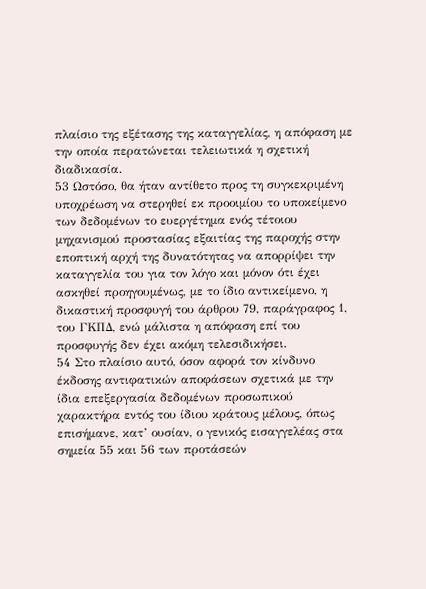πλαίσιο της εξέτασης της καταγγελίας, η απόφαση με την οποία περατώνεται τελειωτικά η σχετική διαδικασία.
53 Ωστόσο, θα ήταν αντίθετο προς τη συγκεκριμένη υποχρέωση να στερηθεί εκ προοιμίου το υποκείμενο των δεδομένων το ευεργέτημα ενός τέτοιου μηχανισμού προστασίας εξαιτίας της παροχής στην εποπτική αρχή της δυνατότητας να απορρίψει την καταγγελία του για τον λόγο και μόνον ότι έχει ασκηθεί προηγουμένως, με το ίδιο αντικείμενο, η δικαστική προσφυγή του άρθρου 79, παράγραφος 1, του ΓΚΠΔ, ενώ μάλιστα η απόφαση επί του προσφυγής δεν έχει ακόμη τελεσιδικήσει.
54 Στο πλαίσιο αυτό, όσον αφορά τον κίνδυνο έκδοσης αντιφατικών αποφάσεων σχετικά με την ίδια επεξεργασία δεδομένων προσωπικού χαρακτήρα εντός του ίδιου κράτους μέλους, όπως επισήμανε, κατ’ ουσίαν, ο γενικός εισαγγελέας στα σημεία 55 και 56 των προτάσεών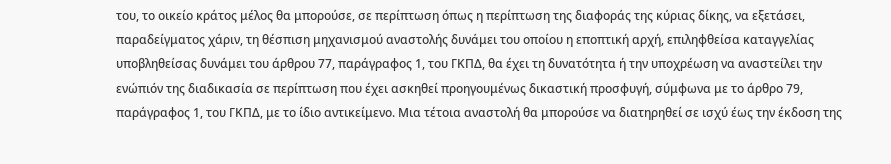του, το οικείο κράτος μέλος θα μπορούσε, σε περίπτωση όπως η περίπτωση της διαφοράς της κύριας δίκης, να εξετάσει, παραδείγματος χάριν, τη θέσπιση μηχανισμού αναστολής δυνάμει του οποίου η εποπτική αρχή, επιληφθείσα καταγγελίας υποβληθείσας δυνάμει του άρθρου 77, παράγραφος 1, του ΓΚΠΔ, θα έχει τη δυνατότητα ή την υποχρέωση να αναστείλει την ενώπιόν της διαδικασία σε περίπτωση που έχει ασκηθεί προηγουμένως δικαστική προσφυγή, σύμφωνα με το άρθρο 79, παράγραφος 1, του ΓΚΠΔ, με το ίδιο αντικείμενο. Μια τέτοια αναστολή θα μπορούσε να διατηρηθεί σε ισχύ έως την έκδοση της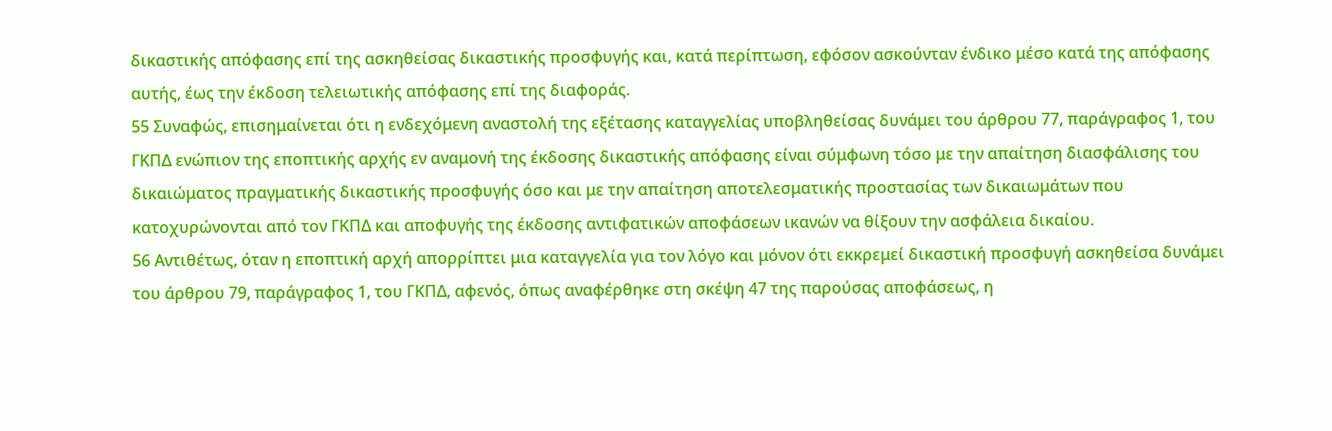δικαστικής απόφασης επί της ασκηθείσας δικαστικής προσφυγής και, κατά περίπτωση, εφόσον ασκούνταν ένδικο μέσο κατά της απόφασης αυτής, έως την έκδοση τελειωτικής απόφασης επί της διαφοράς.
55 Συναφώς, επισημαίνεται ότι η ενδεχόμενη αναστολή της εξέτασης καταγγελίας υποβληθείσας δυνάμει του άρθρου 77, παράγραφος 1, του ΓΚΠΔ ενώπιον της εποπτικής αρχής εν αναμονή της έκδοσης δικαστικής απόφασης είναι σύμφωνη τόσο με την απαίτηση διασφάλισης του δικαιώματος πραγματικής δικαστικής προσφυγής όσο και με την απαίτηση αποτελεσματικής προστασίας των δικαιωμάτων που κατοχυρώνονται από τον ΓΚΠΔ και αποφυγής της έκδοσης αντιφατικών αποφάσεων ικανών να θίξουν την ασφάλεια δικαίου.
56 Αντιθέτως, όταν η εποπτική αρχή απορρίπτει μια καταγγελία για τον λόγο και μόνον ότι εκκρεμεί δικαστική προσφυγή ασκηθείσα δυνάμει του άρθρου 79, παράγραφος 1, του ΓΚΠΔ, αφενός, όπως αναφέρθηκε στη σκέψη 47 της παρούσας αποφάσεως, η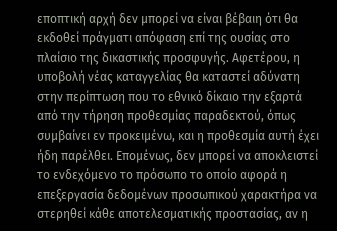εποπτική αρχή δεν μπορεί να είναι βέβαιη ότι θα εκδοθεί πράγματι απόφαση επί της ουσίας στο πλαίσιο της δικαστικής προσφυγής. Αφετέρου, η υποβολή νέας καταγγελίας θα καταστεί αδύνατη στην περίπτωση που το εθνικό δίκαιο την εξαρτά από την τήρηση προθεσμίας παραδεκτού, όπως συμβαίνει εν προκειμένω, και η προθεσμία αυτή έχει ήδη παρέλθει. Επομένως, δεν μπορεί να αποκλειστεί το ενδεχόμενο το πρόσωπο το οποίο αφορά η επεξεργασία δεδομένων προσωπικού χαρακτήρα να στερηθεί κάθε αποτελεσματικής προστασίας, αν η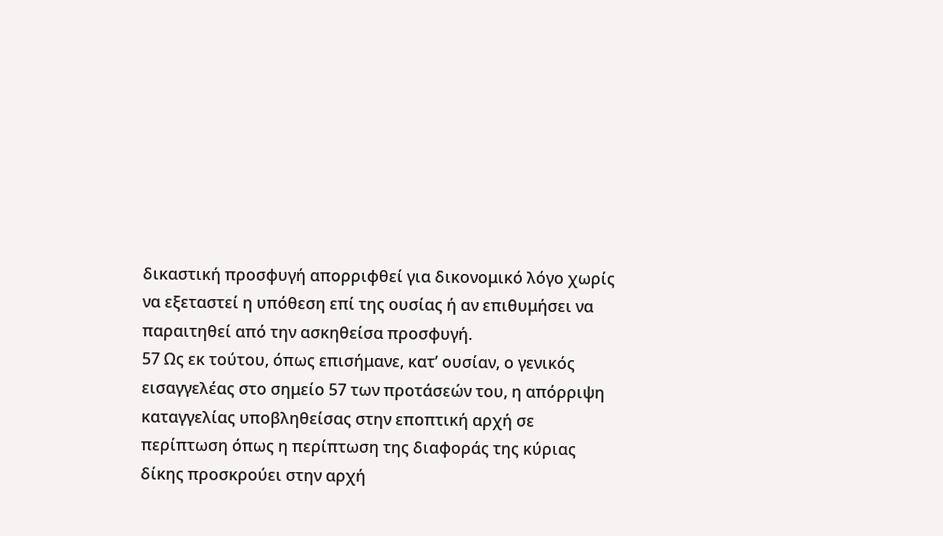δικαστική προσφυγή απορριφθεί για δικονομικό λόγο χωρίς να εξεταστεί η υπόθεση επί της ουσίας ή αν επιθυμήσει να παραιτηθεί από την ασκηθείσα προσφυγή.
57 Ως εκ τούτου, όπως επισήμανε, κατ’ ουσίαν, ο γενικός εισαγγελέας στο σημείο 57 των προτάσεών του, η απόρριψη καταγγελίας υποβληθείσας στην εποπτική αρχή σε περίπτωση όπως η περίπτωση της διαφοράς της κύριας δίκης προσκρούει στην αρχή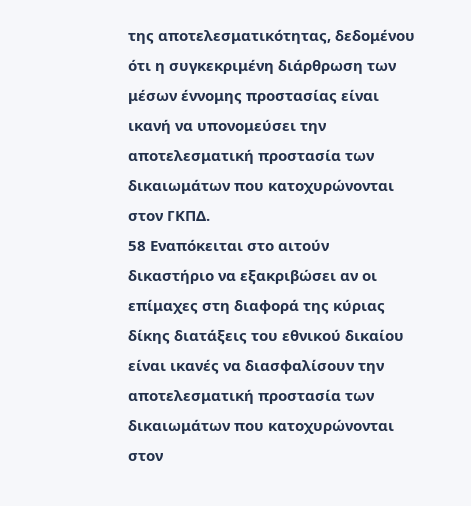της αποτελεσματικότητας, δεδομένου ότι η συγκεκριμένη διάρθρωση των μέσων έννομης προστασίας είναι ικανή να υπονομεύσει την αποτελεσματική προστασία των δικαιωμάτων που κατοχυρώνονται στον ΓΚΠΔ.
58 Εναπόκειται στο αιτούν δικαστήριο να εξακριβώσει αν οι επίμαχες στη διαφορά της κύριας δίκης διατάξεις του εθνικού δικαίου είναι ικανές να διασφαλίσουν την αποτελεσματική προστασία των δικαιωμάτων που κατοχυρώνονται στον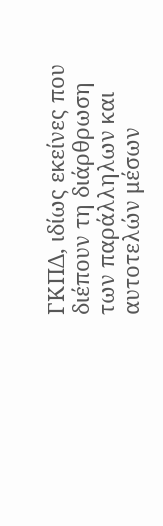ΓΚΠΔ, ιδίως εκείνες που διέπουν τη διάρθρωση των παράλληλων και αυτοτελών μέσων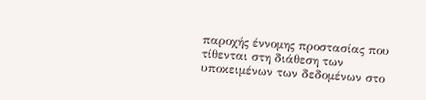παροχής έννομης προστασίας που τίθενται στη διάθεση των υποκειμένων των δεδομένων στο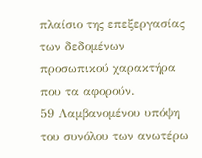πλαίσιο της επεξεργασίας των δεδομένων προσωπικού χαρακτήρα που τα αφορούν.
59 Λαμβανομένου υπόψη του συνόλου των ανωτέρω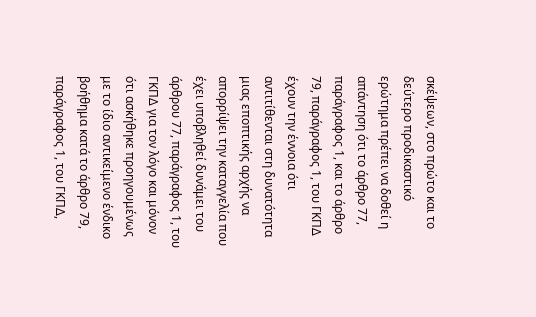σκέψεων, στο πρώτο και το δεύτερο προδικαστικό ερώτημα πρέπει να δοθεί η απάντηση ότι το άρθρο 77, παράγραφος 1, και το άρθρο 79, παράγραφος 1, του ΓΚΠΔ έχουν την έννοια ότι αντιτίθενται στη δυνατότητα μιας εποπτικής αρχής να απορρίψει την καταγγελία που έχει υποβληθεί δυνάμει του άρθρου 77, παράγραφος 1, του ΓΚΠΔ για τον λόγο και μόνον ότι ασκήθηκε προηγουμένως με το ίδιο αντικείμενο ένδικο βοήθημα κατά το άρθρο 79, παράγραφος 1, του ΓΚΠΔ,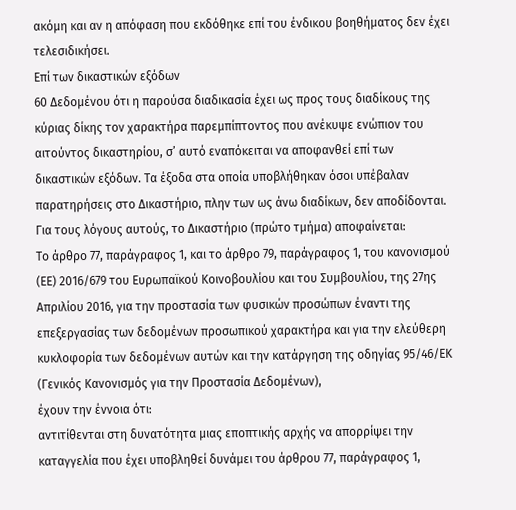ακόμη και αν η απόφαση που εκδόθηκε επί του ένδικου βοηθήματος δεν έχει τελεσιδικήσει.
Επί των δικαστικών εξόδων
60 Δεδομένου ότι η παρούσα διαδικασία έχει ως προς τους διαδίκους της κύριας δίκης τον χαρακτήρα παρεμπίπτοντος που ανέκυψε ενώπιον του αιτούντος δικαστηρίου, σ’ αυτό εναπόκειται να αποφανθεί επί των δικαστικών εξόδων. Τα έξοδα στα οποία υποβλήθηκαν όσοι υπέβαλαν παρατηρήσεις στο Δικαστήριο, πλην των ως άνω διαδίκων, δεν αποδίδονται.
Για τους λόγους αυτούς, το Δικαστήριο (πρώτο τμήμα) αποφαίνεται:
Το άρθρο 77, παράγραφος 1, και το άρθρο 79, παράγραφος 1, του κανονισμού (ΕΕ) 2016/679 του Ευρωπαϊκού Κοινοβουλίου και του Συμβουλίου, της 27ης Απριλίου 2016, για την προστασία των φυσικών προσώπων έναντι της επεξεργασίας των δεδομένων προσωπικού χαρακτήρα και για την ελεύθερη κυκλοφορία των δεδομένων αυτών και την κατάργηση της οδηγίας 95/46/ΕΚ (Γενικός Κανονισμός για την Προστασία Δεδομένων),
έχουν την έννοια ότι:
αντιτίθενται στη δυνατότητα μιας εποπτικής αρχής να απορρίψει την καταγγελία που έχει υποβληθεί δυνάμει του άρθρου 77, παράγραφος 1,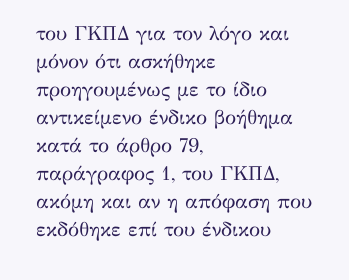του ΓΚΠΔ για τον λόγο και μόνον ότι ασκήθηκε προηγουμένως με το ίδιο αντικείμενο ένδικο βοήθημα κατά το άρθρο 79, παράγραφος 1, του ΓΚΠΔ, ακόμη και αν η απόφαση που εκδόθηκε επί του ένδικου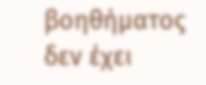βοηθήματος δεν έχει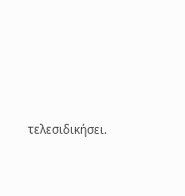τελεσιδικήσει.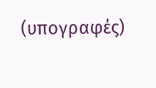(υπογραφές)